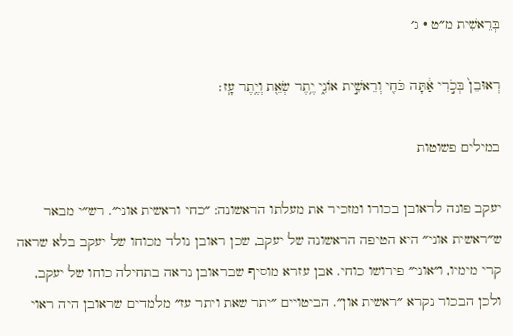בְּרֵאשִׁית מ״ט · ג׳

רְאוּבֵן֙ בְּכֹ֣רִי אַ֔תָּה כֹּחִ֖י וְרֵאשִׁ֣ית אוֹנִ֑י יֶ֥תֶר שְׂאֵ֖ת וְיֶ֥תֶר עָֽז׃

במילים פשוטות

יעקב פונה לראובן בכורו ומזכיר את מעלתו הראשונה: ״כחי וראשית אוני״. רש״י מבאר ש״ראשית אוני״ היא הטיפה הראשונה של יעקב, שכן ראובן נולד מכוחו של יעקב בלא שראה קרי מימיו, ו״אוני״ פירושו כוחי. אבן עזרא מוסיף שבראובן נראה בתחילה כוחו של יעקב, ולכן הבכור נקרא ״ראשית און״. הביטויים ״יתר שאת ויתר עז״ מלמדים שראובן היה ראוי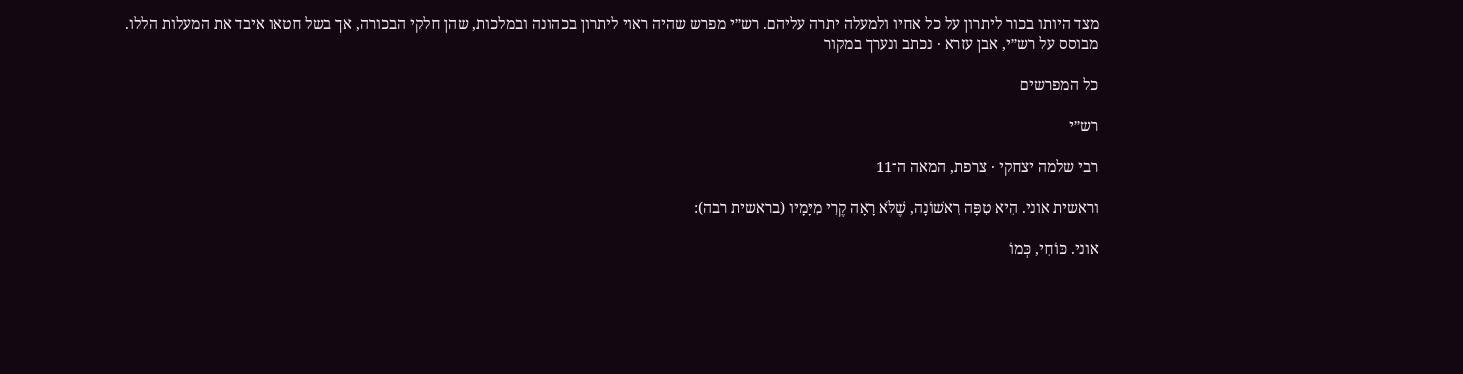מצד היותו בכור ליתרון על כל אחיו ולמעלה יתרה עליהם. רש״י מפרש שהיה ראוי ליתרון בכהונה ובמלכות, שהן חלקי הבכורה, אך בשל חטאו איבד את המעלות הללו.
מבוסס על רש״י, אבן עזרא · נכתב ונערך במקור

כל המפרשים

רש״י

רבי שלמה יצחקי · צרפת, המאה ה־11

וראשית אוני. הִיא טִפָּה רִאשׁוֹנָה, שֶׁלֹּא רָאָה קֶרִי מִיָּמָיו (בראשית רבה):

אוני. כּוֹחִי, כְּמוֹ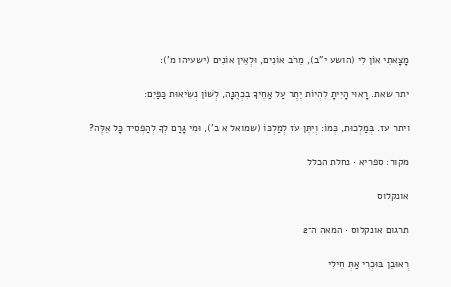מָצָאתִי אוֹן לִי (הושע י"ב), מֵרֹב אוֹנִים, וּלְאֵין אוֹנִים (ישעיהו מ'):

יתר שאת. רָאוּי הָיִיתָ לִהְיוֹת יֶתֶר עַל אַחֶיךָ בִכְהֻנָּה, לְשׁוֹן נְשִׂיאוּת כַּפַּיִם:

ויתר עז. בְּמַלְכוּת, כְּמוֹ: וְיִתֶּן עֹז לְמַלְכּוֹ (שמואל א ב'), וּמִי גָּרַם לְךָ לְהַפְסִיד כָּל אֵלֶּה?

מקור: ספריא · נחלת הכלל

אונקלוס

תרגום אונקלוס · המאה ה־2

רְאוּבֵן בּוּכְרִי אַתְּ חֵילִי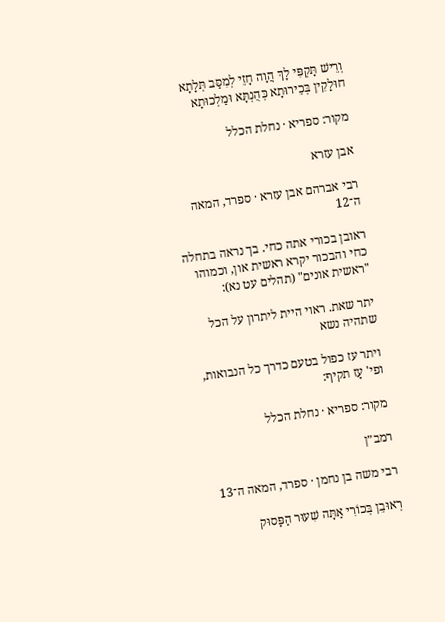וְרֵישׁ תָּקְפִּי לָךְ הֲוָה חָזֵי לְמִסַּב תְּלָתָא חוּלָקִין בְּכֵירוּתָא כְּהֻנְתָּא וּמַלְכוּתָא

מקור: ספריא · נחלת הכלל

אבן עזרא

רבי אברהם אבן עזרא · ספרד, המאה ה־12

ראובן בכורי אתה כחי. בך נראה בתחלה כחי והבכור יקרא ראשית און, וכמוהו "ראשית אונים" (תהלים עט נא):

יתר שאת. ראוי היית ליתרון על הכל שתהיה נשא

ויתר עז כפול בטעם כדרך כל הנבואות, ופי' עָז תקיף:

מקור: ספריא · נחלת הכלל

רמב״ן

רבי משה בן נחמן · ספרד, המאה ה־13

רְאוּבֵן בְּכוֹרִי אַתָּה שִׁעוּר הַפָּסוּק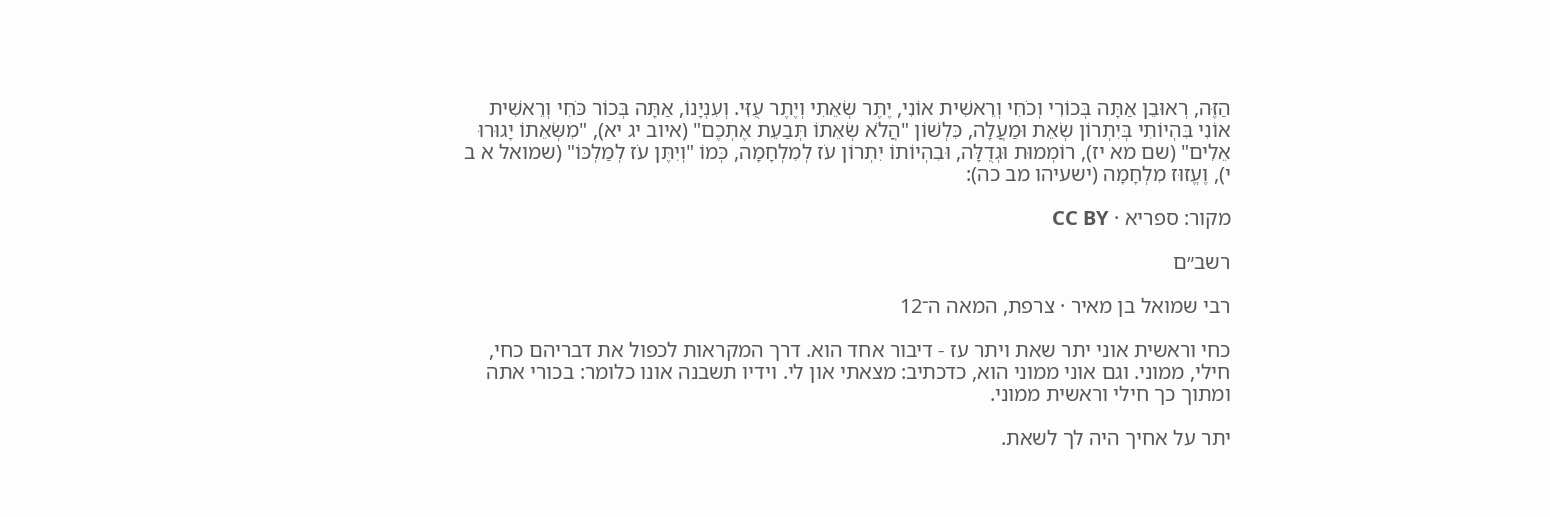הַזֶּה, רְאוּבֵן אַתָּה בְּכוֹרִי וְכֹחִי וְרֵאשִׁית אוֹנִי, יֶתֶר שְׂאֵתִי וְיֶתֶר עֻזִּי. וְעִנְיָנוֹ, אַתָּה בְּכוֹר כֹּחִי וְרֵאשִׁית אוֹנִי בִּהְיוֹתִי בְּיִתְרוֹן שְׂאֵת וּמַעֲלָה, כִּלְשׁוֹן "הֲלֹא שְׂאֵתוֹ תְּבַעֵת אֶתְכֶם" (איוב יג יא), "מִשְּׂאֵתוֹ יָגוּרוּ אֵלִים" (שם מא יז), רוֹמְמוּת וּגְדֻלָּה, וּבִהְיוֹתוֹ יִתְרוֹן עֹז לְמִלְחָמָה, כְּמוֹ "וְיִתֶּן עֹז לְמַלְכּוֹ" (שמואל א ב י), וֶעֱזוּז מִלְחָמָה (ישעיהו מב כה):

מקור: ספריא · CC BY

רשב״ם

רבי שמואל בן מאיר · צרפת, המאה ה־12

כחי וראשית אוני יתר שאת ויתר עז - דיבור אחד הוא. דרך המקראות לכפול את דבריהם כחי, חילי, ממוני. וגם אוני ממוני הוא, כדכתיב: מצאתי און לי. וידיו תשבנה אונו כלומר: בכורי אתה ומתוך כך חילי וראשית ממוני.

יתר על אחיך היה לך לשאת.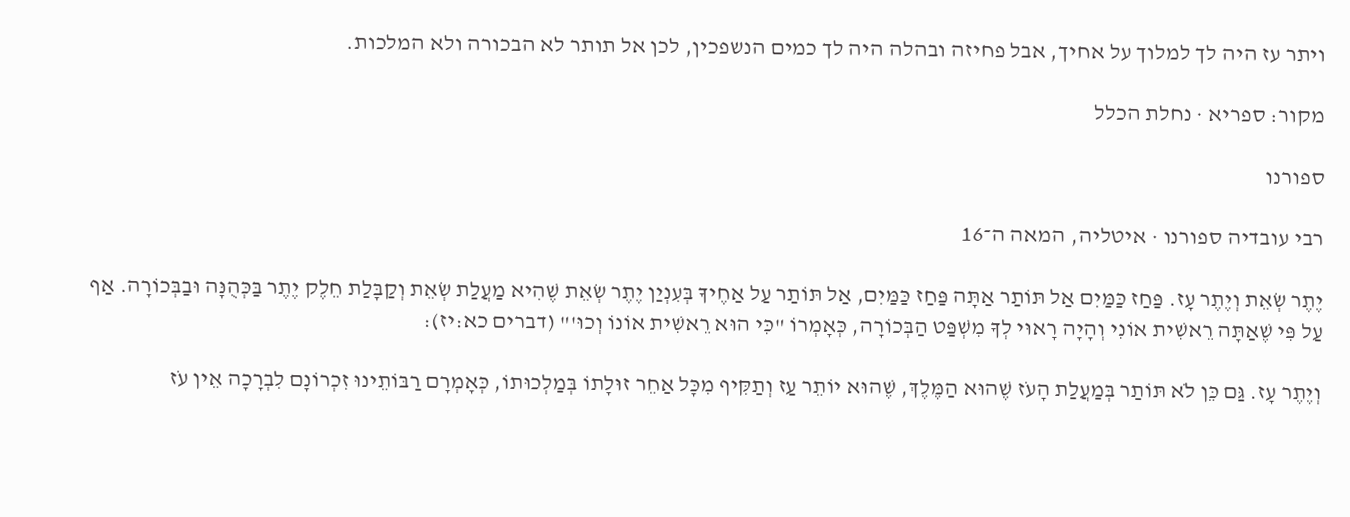ויתר עז היה לך למלוך על אחיך, אבל פחיזה ובהלה היה לך כמים הנשפכין, לכן אל תותר לא הבכורה ולא המלכות.

מקור: ספריא · נחלת הכלל

ספורנו

רבי עובדיה ספורנו · איטליה, המאה ה־16

יֶתֶר שְׂאֵת וְיֶתֶר עָז. פַּחַז כַּמַּיִם אַל תּוֹתַר אַתָּה פַּחַז כַּמַּיִם, אַל תּוֹתַר עַל אַחֶיךָ בְּעִנְיַן יֶתֶר שְׂאֵת שֶׁהִיא מַעֲלַת שְׂאֵת וְקַבָּלַת חֵלֶק יֶתֶר בַּכְּהֻנָּה וּבַבְּכוֹרָה. אַף עַל פִּי שֶׁאַתָּה רֵאשִׁית אוֹנִי וְהָיָה רָאוּי לְךָ מִשְׁפַּט הַבְּכוֹרָה, כְּאָמְרוֹ "כִּי הוּא רֵאשִׁית אוֹנוֹ וְכוּ'" (דברים כא:יז):

וְיֶתֶר עָז. גַּם כֵּן לֹא תּוֹתַר בְּמַעֲלַת הָעֹז שֶׁהוּא הַמֶּלֶךְ, שֶׁהוּא יוֹתֵר עַז וְתַקִּיף מִכָּל אַחֵר זוּלָתוֹ בְּמַלְכוּתוֹ, כְּאָמְרָם רַבּוֹתֵינוּ זִכְרוֹנָם לִבְרָכָה אֵין עֹז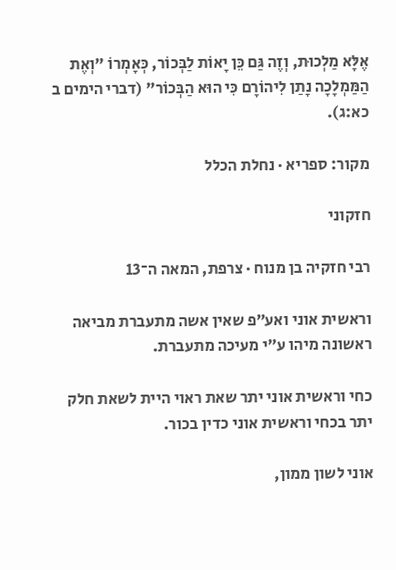אֶלָּא מַלְכוּת, וְזֶה גַּם כֵּן יָאוֹת לַבְּכוֹר, כְּאָמְרוֹ "וְאֶת הַמַּמְלָכָה נָתַן לִיהוֹרָם כִּי הוּא הַבְּכוֹר" (דברי הימים ב כא:ג).

מקור: ספריא · נחלת הכלל

חזקוני

רבי חזקיה בן מנוח · צרפת, המאה ה־13

וראשית אוני ואע״פ שאין אשה מתעברת מביאה ראשונה מיהו ע״י מעיכה מתעברת.

כחי וראשית אוני יתר שאת ראוי היית לשאת חלק יתר בכחי וראשית אוני כדין בכור.

אוני לשון ממון,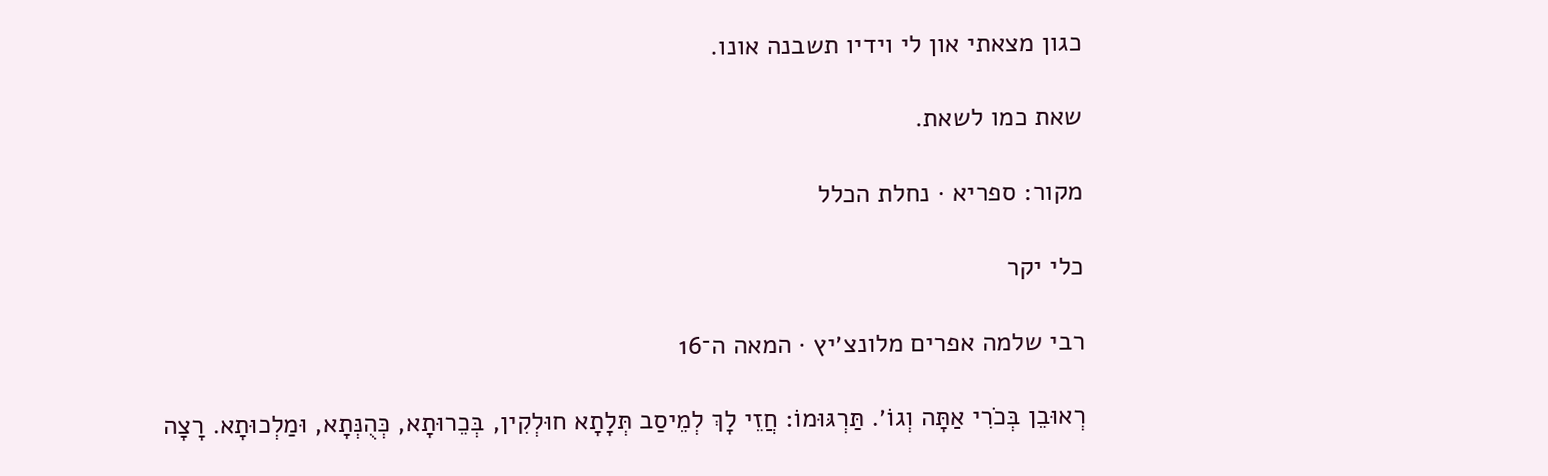כגון מצאתי און לי וידיו תשבנה אונו.

שאת כמו לשאת.

מקור: ספריא · נחלת הכלל

כלי יקר

רבי שלמה אפרים מלונצ׳יץ · המאה ה־16

רְאוּבֵן בְּכֹרִי אַתָּה וְגוֹ׳. תַּרְגּוּמוֹ: חֲזֵי לָךְ לְמֵיסַב תְּלָתָא חוּלְקִין, בְּכֵרוּתָא, כְּהֻנְּתָא, וּמַלְכוּתָא. רָצָה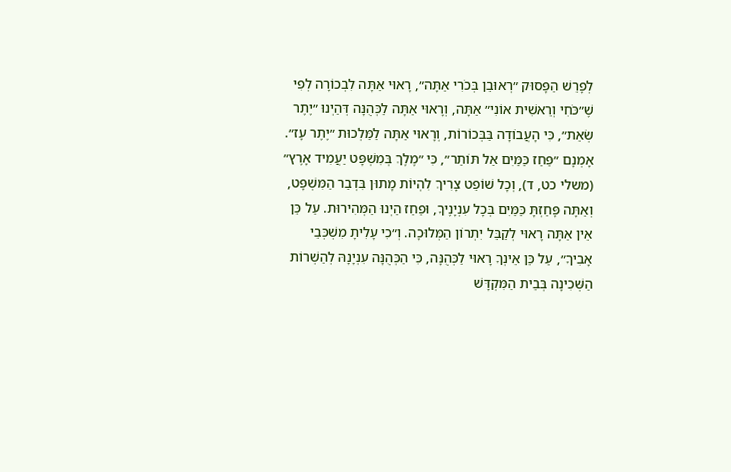לְפָרֵשׁ הַפָּסוּק ״רְאוּבֵן בְּכֹרִי אַתָּה״, רָאוּי אַתָּה לִבְכוֹרָה לְפִי שֶׁ״כֹּחִי וְרֵאשִׁית אוֹנִי״ אַתָּה, וְרָאוּי אַתָּה לַכְּהֻנָּה דְּהַיְנוּ ״יֶתֶר שְׂאֵת״, כִּי הָעֲבוֹדָה בַּבְּכוֹרוֹת, וְרָאוּי אַתָּה לַמַּלְכוּת ״יֶתֶר עָז״. אָמְנָם ״פַּחַז כַּמַּיִם אַל תּוֹתַר״, כִּי ״מֶלֶךְ בְּמִשְׁפָּט יַעֲמִיד אָרֶץ״ (משלי כט, ד), וְכָל שׁוֹפֵט צָרִיךְ לִהְיוֹת מָתוּן בִּדְבַר הַמִּשְׁפָּט, וְאַתָּה פָּחַזְתָּ כַּמַּיִם בְּכָל עִנְיָנֶיךָ, וּפַחַז הַיְנוּ הַמְּהִירוּת. עַל כֵּן אֵין אַתָּה רָאוּי לְקַבֵּל יִתְרוֹן הַמְּלוּכָה. וְ״כִי עָלִיתָ מִשְׁכְּבֵי אָבִיךָ״, עַל כֵּן אֵינְךָ רָאוּי לַכְּהֻנָּה, כִּי הַכְּהֻנָּה עִנְיָנָהּ לְהַשְׁרוֹת הַשְּׁכִינָה בְּבֵית הַמִּקְדָּשׁ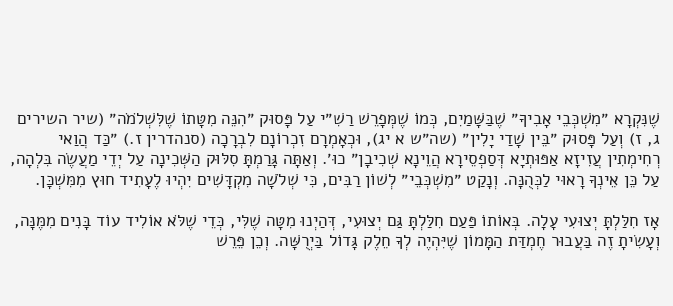שֶׁנִּקְרָא ״מִשְׁכְּבֵי אָבִיךָ״ שֶׁבַּשָּׁמַיִם, כְּמוֹ שֶׁמְּפָרֵשׁ רַשִׁ״י עַל פָּסוּק ״הִנֵּה מִטָּתוֹ שֶׁלִּשְׁלֹמֹה״ (שיר השירים ג, ז) וְעַל פָּסוּק ״בֵּין שָׁדַי יָלִין״ (שה״ש א יג), וּכְאָמְרָם זִכְרוֹנָם לִבְרָכָה (סנהדרין ז.) ״כַּד הֲוַאי רְחִימְתִין עֲזִיזָא אַפּוּתְיָא דְּסַפְסֵירָא הֲוֵינָא שְׁכִיבָן״ כוּ׳. וְאַתָּה גָּרַמְתָּ סִלּוּק הַשְּׁכִינָה עַל יְדֵי מַעֲשֶׂה בִּלְהָה, עַל כֵּן אֵינְךָ רָאוּי לַכְּהֻנָּה. וְנָקַט ״מִשְׁכְּבֵי״ לְשׁוֹן רַבִּים, כִּי שְׁלֹשָׁה מִקְדָּשִׁים יִהְיוּ לֶעָתִיד חוּץ מִמִּשְׁכָּן.

אָז חִלַּלְתָּ יְצוּעִי עָלָה. בְּאוֹתוֹ פַּעַם חִלַּלְתָּ גַּם יְצוּעִי, דְּהַיְנוּ מִטָּה שֶׁלִּי, כְּדֵי שֶׁלֹּא אוֹלִיד עוֹד בָּנִים מִמֶּנָּה, וְעָשִׂיתָ זֶה בַּעֲבוּר חֶמְדַּת הַמָּמוֹן שֶׁיִּהְיֶה לְךָ חֵלֶק גָּדוֹל בַּיְרֻשָּׁה. וְכֵן פֵּרֵשׁ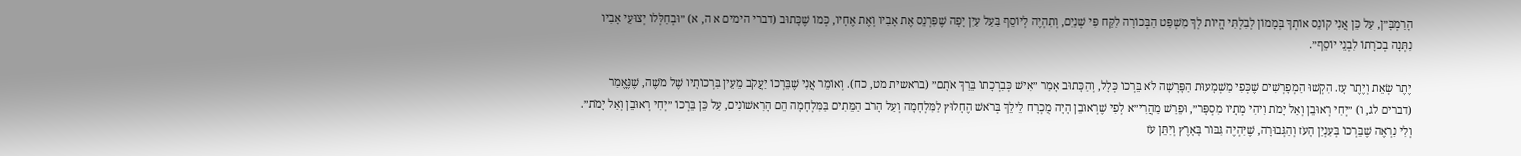הָרַמְבָּ״ן, עַל כֵּן אֲנִי קוֹנֵס אוֹתְךָ בְּמָמוֹן לְבִלְתִּי הֱיוֹת לְךָ מִשְׁפַּט הַבְּכוֹרָה לִקַּח פִּי שְׁנַיִם, וְתִהְיֶה לְיוֹסֵף בַּעַל עַיִן יָפָה שֶׁפִּרְנֵס אֶת אָבִיו וְאֶת אֶחָיו, כְּמוֹ שֶׁכָּתוּב (דברי הימים א ה, א) ״וּבְחַלְּלוֹ יְצוּעֵי אָבִיו נִתְּנָה בְכֹרָתוֹ לִבְנֵי יוֹסֵף״.

יֶתֶר שְׂאֵת וְיֶתֶר עָז. הִקְשׁוּ הַמְפָרְשִׁים שֶׁכְּפִי מַשְׁמָעוּת הַפָּרָשָׁה לֹא בֵּרְכוֹ כְּלָל, וְהַכָּתוּב אָמַר ״אִישׁ כְּבִרְכָתוֹ בֵּרַךְ אֹתָם״ (בראשית מט, כח). וְאוֹמֵר אֲנִי שֶׁבֵּרְכוֹ יַעֲקֹב מֵעֵין בִּרְכוֹתָיו שֶׁל מֹשֶׁה, שֶׁנֶּאֱמַר (דברים לג, ו) ״יְחִי רְאוּבֵן וְאַל יָמֹת וִיהִי מְתָיו מִסְפָּר״, וּפֵרַשׁ מַהֲרִי״א לְפִי שֶׁרְאוּבֵן הָיָה מֻכְרָח לֵילֵךְ בְּרֹאשׁ הֶחָלוּץ לַמִּלְחָמָה וְעַל הָרֹב הַמֵּתִים בַּמִּלְחָמָה הֵם הָרִאשׁוֹנִים, עַל כֵּן בֵּרְכוֹ ״יְחִי רְאוּבֵן וְאַל יָמֹת״. וְלִי נִרְאֶה שֶׁבֵּרְכוֹ בְּעִנְיַן הָעֹז וְהַגְּבוּרָה, שֶׁיִּהְיֶה גִּבּוֹר בָּאָרֶץ וְיִתֵּן עֹז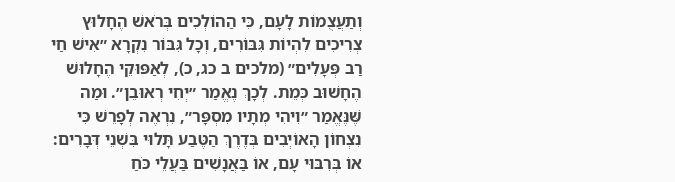וְתַעֲצֻמוֹת לָעָם, כִּי הַהוֹלְכִים בְּרֹאשׁ הֶחָלוּץ צְרִיכִים לִהְיוֹת גִּבּוֹרִים, וְכָל גִּבּוֹר נִקְרָא ״אִישׁ חַי רַב פְּעָלִים״ (מלכים ב כג, כ), לְאַפּוּקֵי הֶחָלוּשׁ הֶחָשׁוּב כְּמֵת. לְכָךְ נֶאֱמַר ״יְחִי רְאוּבֵן״. וּמַה שֶּׁנֶּאֱמַר ״וִיהִי מְתָיו מִסְפָּר״, נִרְאֶה לְפָרֵשׁ כִּי נִצְחוֹן הָאוֹיְבִים בְּדֶרֶךְ הַטֶּבַע תָּלוּי בִּשְׁנֵי דְּבָרִים: אוֹ בְּרִבּוּי עָם, אוֹ בַּאֲנָשִׁים בַּעֲלֵי כֹּחַ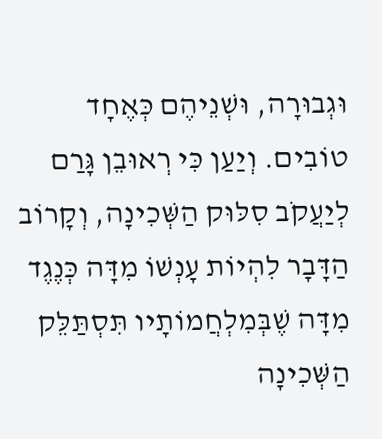וּגְבוּרָה, וּשְׁנֵיהֶם כְּאֶחָד טוֹבִים. וְיַעַן כִּי רְאוּבֵן גָּרַם לְיַעֲקֹב סִלּוּק הַשְּׁכִינָה, וְקָרוֹב הַדָּבָר לִהְיוֹת עָנְשׁוֹ מִדָּה כְּנֶגֶד מִדָּה שֶׁבְּמִלְחֲמוֹתָיו תִּסְתַּלֵּק הַשְּׁכִינָה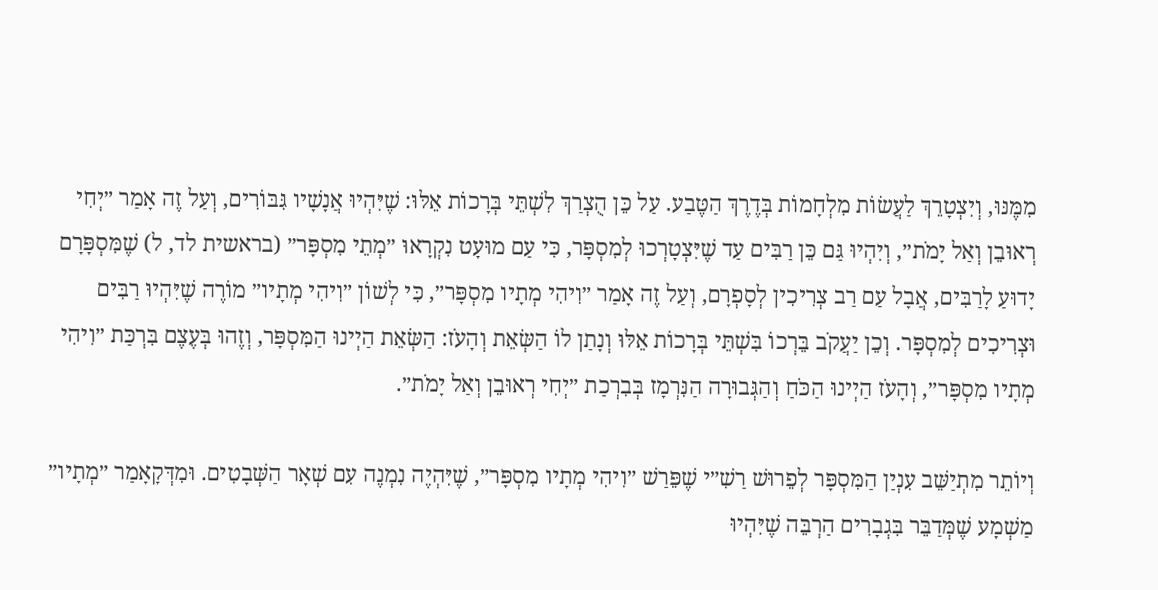מִמֶּנּוּ, וְיִצְטָרֵךְ לַעֲשׂוֹת מִלְחָמוֹת בְּדֶרֶךְ הַטֶּבַע. עַל כֵּן הֻצְרַךְ לִשְׁתֵּי בְּרָכוֹת אֵלּוּ: שֶׁיִּהְיוּ אֲנָשָׁיו גִּבּוֹרִים, וְעַל זֶה אָמַר ״יְחִי רְאוּבֵן וְאַל יָמֹת״, וְיִהְיוּ גַּם כֵּן רַבִּים עַד שֶׁיִּצְטָרְכוּ לְמִסְפָּר, כִּי עַם מוּעָט נִקְרָאוּ ״מְתֵי מִסְפָּר״ (בראשית לד, ל) שֶׁמִּסְפָּרָם יָדוּעַ לָרַבִּים, אֲבָל עַם רַב צְרִיכִין לְסָפְרָם, וְעַל זֶה אָמַר ״וִיהִי מְתָיו מִסְפָּר״, כִּי לְשׁוֹן ״וִיהִי מְתָיו״ מוֹרֶה שֶׁיִּהְיוּ רַבִּים וּצְרִיכִים לְמִסְפָּר. וְכֵן יַעֲקֹב בֵּרְכוֹ בִּשְׁתֵּי בְּרָכוֹת אֵלּוּ וְנָתַן לוֹ הַשְּׂאֵת וְהָעֹז: הַשְּׂאֵת הַיְינוּ הַמִּסְפָּר, וְזֶהוּ בְּעֶצֶם בִּרְכַּת ״וִיהִי מְתָיו מִסְפָּר״, וְהָעֹז הַיְינוּ הַכֹּחַ וְהַגְּבוּרָה הַנִּרְמָז בְּבִרְכַת ״יְחִי רְאוּבֵן וְאַל יָמֹת״.

וְיוֹתֵר מִתְיַשֵּׁב עִנְיַן הַמִּסְפָּר לְפֵרוּשׁ רַשִׁ״י שֶׁפֵּרַשׁ ״וִיהִי מְתָיו מִסְפָּר״, שֶׁיִּהְיֶה נִמְנֶה עִם שְׁאָר הַשְּׁבָטִים. וּמִדְּקָאָמַר ״מְתָיו״ מַשְׁמָע שֶׁמְּדַבֵּר בִּגְבָרִים הַרְבֵּה שֶׁיִּהְיוּ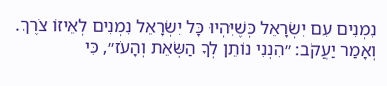נִמְנִים עִם יִשְׂרָאֵל כְּשֶׁיִּהְיוּ כָּל יִשְׂרָאֵל נִמְנִים לְאֵיזוֹ צֹרֶךְ. וְאָמַר יַעֲקֹב: ״הִנְנִי נוֹתֵן לְךָ הַשְּׂאֵת וְהָעֹז״, כִּי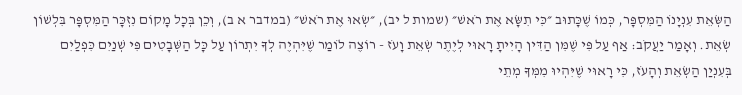הַשְּׂאֵת עִנְיָנוֹ הַמִּסְפָּר, כְּמוֹ שֶׁכָּתוּב ״כִּי תִשָּׂא אֶת רֹאשׁ״ (שמות ל יב), ״שְׂאוּ אֶת רֹאשׁ״ (במדבר א ב), וְכֵן בְּכָל מָקוֹם נִזְכָּר הַמִּסְפָּר בִּלְשׁוֹן שְׂאֵת. וְאָמַר יַעֲקֹב: אַף עַל פִּי שֶׁמִּן הַדִּין הָיִיתָ רָאוּי לְיֶתֶר שְׂאֵת וָעֹז - רוֹצֶה לוֹמַר שֶׁיִּהְיֶה לְךָ יִתְרוֹן עַל כָּל הַשְּׁבָטִים פִּי שְׁנַיִם כִּפְלַיִם בְּעִנְיַן הַשְׂאֵת וְהָעֹז, כִּי רָאוּי שֶׁיִּהְיוּ מִמְּךָ מְתֵי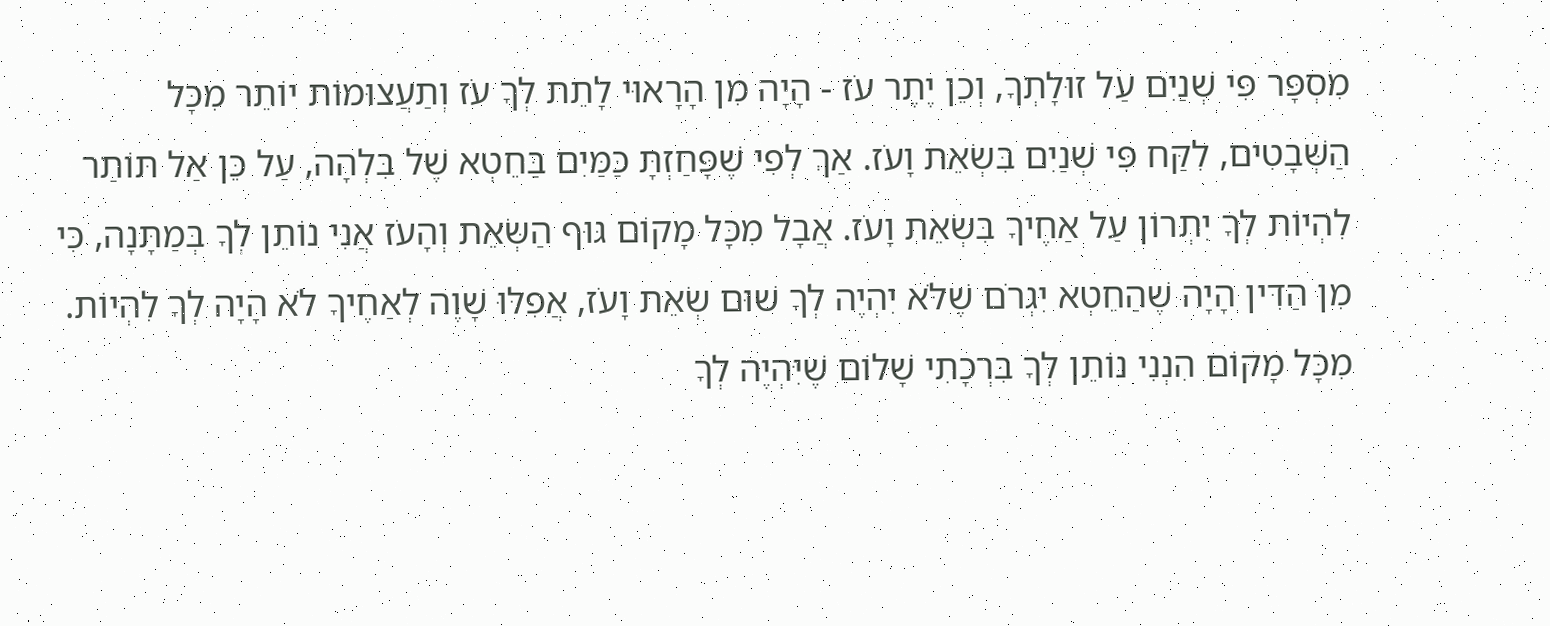מִסְפָּר פִּי שְׁנַיִם עַל זוּלָתְךָ, וְכֵן יֶתֶר עֹז - הָיָה מִן הָרָאוּי לָתֵת לְךָ עֹז וְתַעֲצוּמוֹת יוֹתֵר מִכָּל הַשְּׁבָטִים, לִקַּח פִּי שְׁנַיִם בִּשְׂאֵת וָעֹז. אַךְ לְפִי שֶׁפָּחַזְתָּ כַּמַּיִם בַּחֵטְא שֶׁל בִּלְהָה, עַל כֵּן אַל תּוֹתַר לִהְיוֹת לְךָ יִתְרוֹן עַל אַחֶיךָ בִּשְׂאֵת וָעֹז. אֲבָל מִכָּל מָקוֹם גּוּף הַשְּׂאֵת וְהָעֹז אֲנִי נוֹתֵן לְךָ בְּמַתָּנָה, כִּי מִן הַדִּין הָיָה שֶׁהַחֵטְא יִגְרֹם שֶׁלֹּא יִהְיֶה לְךָ שׁוּם שְׂאֵת וָעֹז, אֲפִלּוּ שָׁוֶה לְאַחֶיךָ לֹא הָיָה לְךָ לִהְיוֹת. מִכָּל מָקוֹם הִנְנִי נוֹתֵן לְךָ בִּרְכָתִי שָׁלוֹם שֶׁיִּהְיֶה לְךָ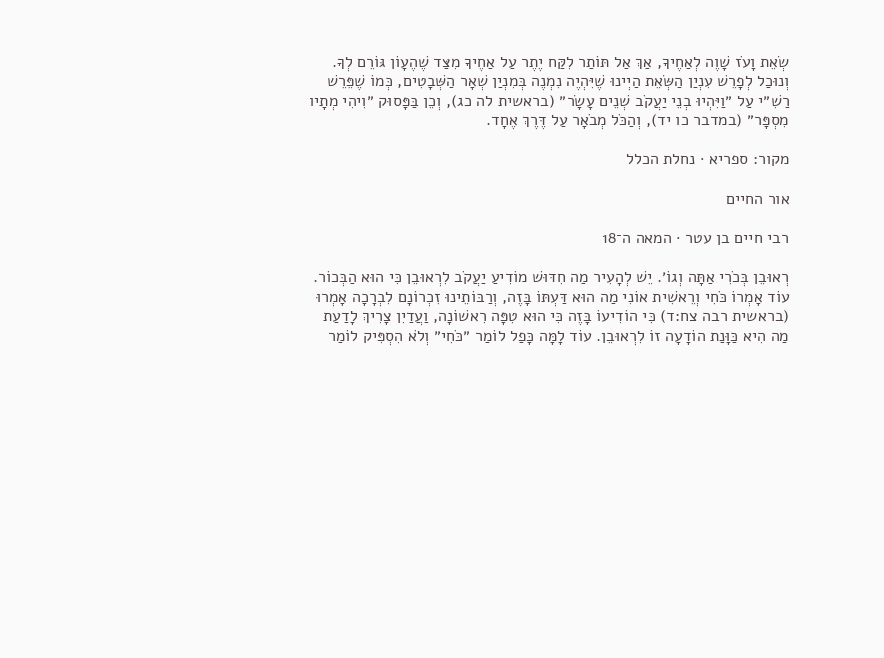שְׂאֵת וָעֹז שָׁוֶה לְאַחֶיךָ, אַךְ אַל תּוֹתַר לִקַּח יֶתֶר עַל אַחֶיךָ מִצַּד שֶׁהֶעָוֹן גּוֹרֵם לְךָ. וְנוּכַל לְפָרֵשׁ עִנְיַן הַשְּׂאֵת הַיְינוּ שֶׁיִּהְיֶה נִמְנֶה בְּמִנְיַן שְׁאָר הַשְּׁבָטִים, כְּמוֹ שֶׁפֵּרֵשׁ רַשִׁ״י עַל ״וַיִּהְיוּ בְנֵי יַעֲקֹב שְׁנֵים עָשָׂר״ (בראשית לה כג), וְכֵן בַּפָּסוּק ״וִיהִי מְתָיו מִסְפָּר״ (במדבר כו יד), וְהַכֹּל מְבֹאָר עַל דֶּרֶךְ אֶחָד.

מקור: ספריא · נחלת הכלל

אור החיים

רבי חיים בן עטר · המאה ה־18

רְאוּבֵן בְּכֹרִי אַתָּה וְגוֹ׳. יֵשׁ לְהָעִיר מַה חִדּוּשׁ מוֹדִיעַ יַעֲקֹב לִרְאוּבֵן כִּי הוּא הַבְּכוֹר. עוֹד אָמְרוֹ כֹּחִי וְרֵאשִׁית אוֹנִי מַה הוּא דַּעְתּוֹ בָּזֶה, וְרַבּוֹתֵינוּ זִכְרוֹנָם לִבְרָכָה אָמְרוּ (בראשית רבה צח:ד) כִּי הוֹדִיעוֹ בָּזֶה כִּי הוּא טִפָּה רִאשׁוֹנָה, וַעֲדַיִן צָרִיךְ לָדַעַת מַה הִיא כַּוָּנַת הוֹדָעָה זוֹ לִרְאוּבֵן. עוֹד לָמָּה כָּפַל לוֹמַר ״כֹּחִי״ וְלֹא הִסְפִּיק לוֹמַר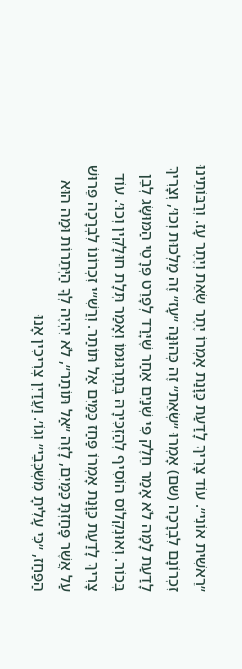״רֵאשִׁית אוֹנִי״. עוֹד צָרִיךְ לָדַעַת כַּוָּנַת אָמְרוֹ יֶתֶר שְׂאֵת וְיֶתֶר עָז. וְרַבּוֹתֵינוּ זִכְרוֹנָם לִבְרָכָה (שם) אָמְרוּ ״שְׂאֵת״ זֶה כְּהוּנָּה ״עָז״ זֶה מַלְכוּת וְכוּ׳, וְצָרִיךְ לָדַעַת לָמָּה לֹא אָמַר חֵלֶק פִּי שְׁנַיִם אַחַר שֶׁיָּרַד לְפָרֵט פְּרָטֵי הַמּוּשָּׂג לְבֵן בְּכוֹר. וְאוּנְקְלוֹס הוֹסִיף לְהַזְכִּירָהּ בְּתַרְגּוּמוֹ וְאָמַר תְּלָת חוּלָקִין וְכוּ׳. עוֹד צָרִיךְ לָדַעַת כַּוָּנַת אָמְרוֹ פַּחַז כַּמַּיִם אַל תּוֹתַר. וְרַשִׁ״י זִכְרוֹנוֹ לִבְרָכָה פֵּרוּשׁ עַל אֲשֶׁר פָּחַזְתָּ כַּמַּיִם, לָזֶה ״אַל תּוֹתַר״, לֹא יִהְיֶה לְךָ הַיְּתֵרוֹת וּמַה הוּא הַפַּחַז, ״כִּי עָלִיתָ מִשְׁכְּבֵי״ וְגוֹ׳. וַעֲדַיִן צְרִיכִין אָנוּ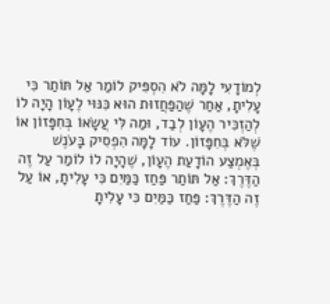לְמוֹדָעִי לָמָּה לֹא הִסְפִּיק לוֹמַר אַל תּוֹתַר כִּי עָלִיתָ, אַחַר שֶׁהַפַּחֲזוּת הוּא כִּנּוּי לֶעָוֹן הָיָה לוֹ לְהַזְכִּיר הֶעָוֹן לְבַד, וּמַה לִּי עֲשָׂאוֹ בְּחִפָּזוֹן אוֹ שֶׁלֹּא בְּחִפָּזוֹן. עוֹד לָמָּה הִפְסִיק בָּעֹנֶשׁ בְּאֶמְצַע הוֹדָעַת הֶעָוֹן, שֶׁהָיָה לוֹ לוֹמַר עַל זֶה הַדֶּרֶךְ: אַל תּוֹתַר פַּחַז כַּמַּיִם כִּי עָלִיתָ, אוֹ עַל זֶה הַדֶּרֶךְ: פַּחַז כַּמַּיִם כִּי עָלִיתָ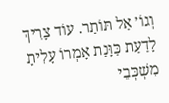וְגוֹ׳ אַל תּוֹתַר. עוֹד צָרִיךְ לָדַעַת כַּוָּנַת אָמְרוֹ עָלִיתָ מִשְׁכְּבֵי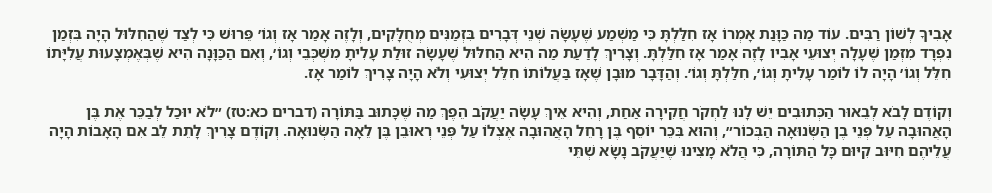אָבִיךָ לְשׁוֹן רַבִּים. עוֹד מַה כַּוָּנַת אָמְרוֹ אָז חִלַּלְתָּ כִּי מַשְׁמַע שֶׁעָשָׂה שְׁנֵי דְּבָרִים בִּזְמַנִּים מְחֻלָּקִים, וְלָזֶה אָמַר אָז וְגוֹ׳ פֵּרוּשׁ כִּי לְצַד שֶׁהַחִלּוּל הָיָה בִּזְמַן נִפְרָד מִזְּמַן שֶׁעָלָה יְצוּעֵי אָבִיו לָזֶה אָמַר אָז חִלַּלְתָּ. וְצָרִיךְ לָדַעַת מַה הִיא הַחִלּוּל שֶׁעָשָׂה זוּלַת עָלִיתָ מִשְׁכְּבֵי וְגוֹ׳, וְאִם הַכַּוָּנָה הִיא שֶׁבְּאֶמְצָעוּת עֲלִיָּתוֹ חִלֵּל וְגוֹ׳ הָיָה לוֹ לוֹמַר עָלִיתָ וְגוֹ׳, חִלַּלְתָּ וְגוֹ׳. וְהַדָּבָר מוּבָן שֶׁאָז בַּעֲלוֹתוֹ חִלֵּל יְצוּעִי וְלֹא הָיָה צָרִיךְ לוֹמַר אָז.

וְקוֹדֶם לָבֹא לְבֵאוּר הַכְּתוּבִים יֵשׁ לָנוּ לַחְקֹר חֲקִירָה אַחַת, וְהִיא אֵיךְ עָשָׂה יַעֲקֹב הֵפֶךְ מַה שֶׁכָּתוּב בַּתּוֹרָה (דברים כא:טז) ״לֹא יוּכַל לְבַכֵּר אֶת בֶּן הָאֲהוּבָה עַל פְּנֵי בֶן הַשְּׂנוּאָה הַבְּכוֹר״, וְהוּא בִּכֵּר יוֹסֵף בֶּן רָחֵל הָאֲהוּבָה אֶצְלוֹ עַל פְּנֵי רְאוּבֵן בֶּן לֵאָה הַשְּׂנוּאָה. וְקוֹדֶם צָרִיךְ לָתֵת לֵב אִם הָאָבוֹת הָיָה עֲלֵיהֶם חִיּוּב קִיּוּם כָּל הַתּוֹרָה, כִּי הֲלֹא מָצִינוּ שֶׁיַּעֲקֹב נָשָׂא שְׁתֵּי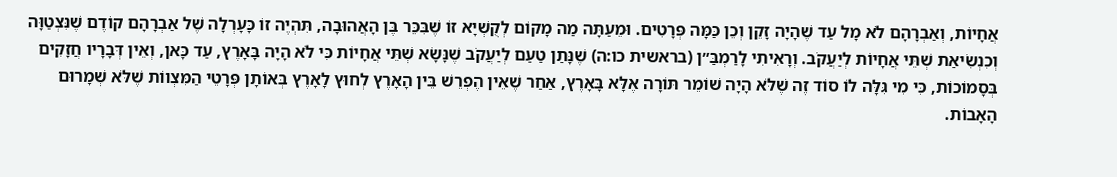אֲחָיוֹת, וְאַבְרָהָם לֹא מָל עַד שֶׁהָיָה זָקֵן וְכֵן כַּמָּה פְּרָטִים. וּמֵעַתָּה מַה מָקוֹם לְקֻשְׁיָא זוֹ שֶׁבִּכֵּר בֶּן הָאֲהוּבָה, תִּהְיֶה זוֹ כָּעָרְלָה שֶׁל אַבְרָהָם קוֹדֶם שֶׁנִּצְטַוָּה וְכִנְשִׂיאַת שְׁתֵּי אֲחָיוֹת לְיַעֲקֹב. וְרָאִיתִי לָרַמְבַּ״ן (בראשית כו:ה) שֶׁנָּתַן טַעַם לְיַעֲקֹב שֶׁנָּשָׂא שְׁתֵּי אֲחָיוֹת כִּי לֹא הָיָה בָּאָרֶץ, עַד כָּאן, וְאֵין דְּבָרָיו חֲזָקִים בְּסָמוֹכוֹת, כִּי מִי גִּלָּה לוֹ סוֹד זֶה שֶׁלֹּא הָיָה שׁוֹמֵר תּוֹרָה אֶלָּא בָּאָרֶץ, אַחַר שֶׁאֵין הֶפְרֵשׁ בֵּין הָאָרֶץ לְחוּץ לָאָרֶץ בְּאוֹתָן פְּרָטֵי הַמִּצְווֹת שֶׁלֹּא שְׁמָרוּם הָאָבוֹת.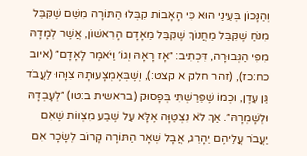וְהַנָּכוֹן בְּעֵינַי הוּא כִּי הָאָבוֹת קִבְּלוּ הַתּוֹרָה מִשֵּׁם שֶׁקִּבֵּל מִנֹּחַ שֶׁקִּבֵּל מֵחֲנוֹךְ שֶׁקִּבֵּל מֵאָדָם הָרִאשׁוֹן, אֲשֶׁר לְמָדָהּ מִפִּי הַגְּבוּרָה, דִּכְתִיב: ״אָז רָאָהּ וְגוֹ׳ וַיֹּאמֶר לָאָדָם״ (איוב כח:כז), (זהר חלק א קצט:), וְשֶׁבְּאֶמְצָעוּתָהּ צִוָּהוּ לַעֲבֹד גַּן עֵדֶן, וּכְמוֹ שֶׁפֵּרַשְׁתִּי בְּפָסוּק (בראשית ב:טו) ״לְעָבְדָהּ וּלְשָׁמְרָהּ״. אַךְ לֹא נִצְטַוָּה אֶלָּא עַל שֶׁבַע מִצְווֹת שֶׁאִם יַעֲבֹר עֲלֵיהֶם יֵהָרֵג, אֲבָל שְׁאָר הַתּוֹרָה קָרוֹב לְשָׂכָר אִם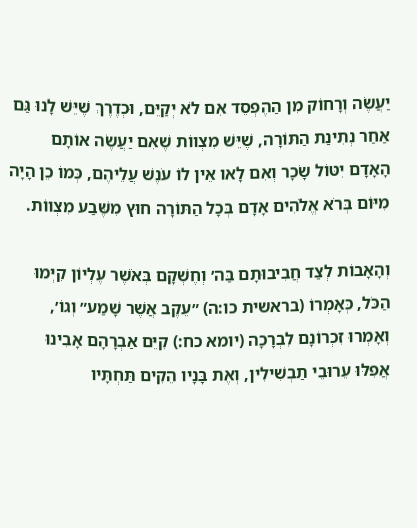יַעֲשֶׂה וְרָחוֹק מִן הַהֶפְסֵד אִם לֹא יְקַיֵּם, וּכְדֶרֶךְ שֶׁיֵּשׁ לָנוּ גַּם אַחַר נְתִינַת הַתּוֹרָה, שֶׁיֵּשׁ מִצְווֹת שֶׁאִם יַעֲשֶׂה אוֹתָם הָאָדָם יִטּוֹל שָׂכָר וְאִם לָאו אֵין לוֹ עֹנֶשׁ עֲלֵיהֶם, כְּמוֹ כֵן הָיָה מִיּוֹם בְּרֹא אֱלֹהִים אָדָם בְּכָל הַתּוֹרָה חוּץ מִשֶּׁבַע מִצְווֹת.

וְהָאָבוֹת לְצַד חֲבִיבוּתָם בַּה׳ וְחֶשְׁקָם בְּאֹשֶׁר עֶלְיוֹן קִיְּמוּ הַכֹּל, כְּאָמְרוֹ (בראשית כו:ה) ״עֵקֶב אֲשֶׁר שָׁמַע״ וְגוֹ׳, וְאָמְרוּ זִכְרוֹנָם לִבְרָכָה (יומא כח:) קִיֵּם אַבְרָהָם אָבִינוּ אֲפִלּוּ עֵרוּבֵי תַבְשִׁילִין, וְאֶת בָּנָיו הֵקִים תַּחְתָּיו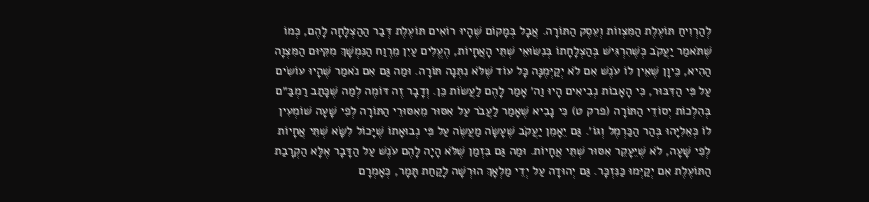לְהַרְוִיחַ תּוֹעֶלֶת הַמִּצְווֹת וְעֵסֶק הַתּוֹרָה. אֲבָל בְּמָקוֹם שֶׁהָיוּ רוֹאִים תּוֹעֶלֶת דְּבַר הַהַצְלָחָה לָהֶם, כְּמוֹ שֶׁתֹּאמַר יַעֲקֹב כְּשֶׁהִרְגִּישׁ בְּהַצְלָחָתוֹ בְּנִשּׂוּאֵי שְׁתֵּי הָאֲחָיוֹת, הֶעֱלִים עַיִן מֵרֶוַח הַנִּמְשָׁךְ מִקִּיּוּם הַמִּצְוָה הַהִיא, כֵּיוָן שֶׁאֵין לוֹ עֹנֶשׁ אִם לֹא יְקַיְּמֶנָּה כָּל עוֹד שֶׁלֹּא נִתְּנָה תּוֹרָה. וּמַה גַּם אִם נֹאמַר שֶׁהָיוּ עוֹשִׂים עַל פִּי הַדִּבּוּר, כִּי הָאָבוֹת נְבִיאִים הָיוּ וַה׳ אָמַר לָהֶם לַעֲשׂוֹת כֵּן. וְדָבָר זֶה דּוֹמֶה לְמַה שֶׁכָּתַב רַמְבַּ״ם בְּהִלְכוֹת יְסוֹדֵי הַתּוֹרָה (פרק ט) כִּי נָבִיא שֶׁאָמַר לַעֲבֹר עַל אִסּוּר מֵאִסּוּרֵי הַתּוֹרָה לְפִי שָׁעָה שׁוֹמְעִין לוֹ כְּאֵלִיָּהוּ בְּהַר הַכַּרְמֶל וְגוֹ׳. גַּם יֵאָמֵן יַעֲקֹב שֶׁעָשָׂה מַעֲשֶׂה עַל פִּי נְבוּאָתוֹ שֶׁיָּכוֹל לִשָּׂא שְׁתֵּי אֲחָיוֹת לְפִי שָׁעָה, לֹא שֶׁיֵּעָקֵר אִסּוּר שְׁתֵּי אֲחָיוֹת. וּמַה גַּם בִּזְמַן שֶׁלֹּא הָיָה לָהֶם עֹנֶשׁ עַל הַדָּבָר אֶלָּא הַקְרָבַת הַתּוֹעֶלֶת אִם יְקַיְּמוּ כַּנִּזְכָּר. גַּם יְהוּדָה עַל יְדֵי מַלְאָךְ הוּרְשָׁה לָקַחַת תָּמָר, כְּאָמְרָם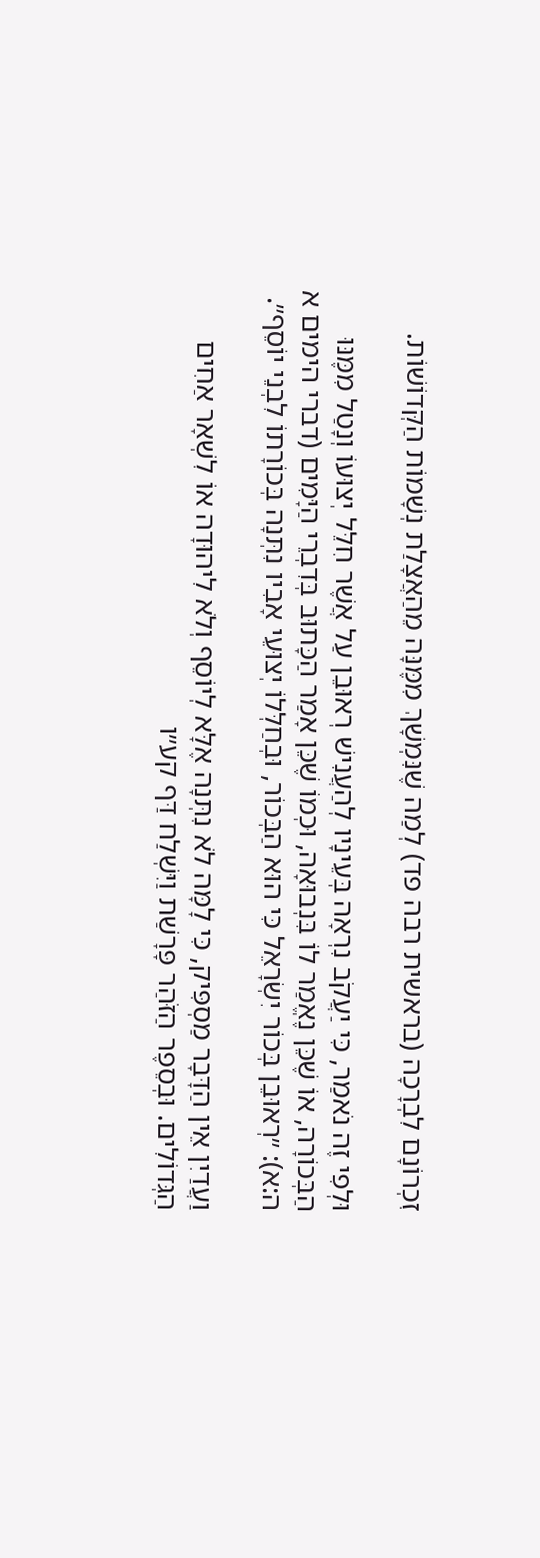זִכְרוֹנָם לִבְרָכָה (בראשית רבה פד) לְמַה שֶׁנִּמְשָׁךְ מִמֶּנָּה מֵהַאֲצָלַת נְשָׁמוֹת הַקְּדוֹשׁוֹת.

וּלְפִי זֶה נֹאמַר, כִּי יַעֲקֹב נִרְאָה בְּעֵינָיו לְהַעֲנִישׁ רְאוּבֵן עַל אֲשֶׁר חִלֵּל יְצוּעוֹ וְנָטַל מִמֶּנּוּ הַבְּכוֹרָה, אוֹ שֶׁכֵּן נֶאֱמַר לוֹ בִּנְבוּאָה, וּכְמוֹ שֶׁכֵּן אָמַר הַכָּתוּב בְּדִבְרֵי הַיָּמִים (דברי הימים א ה:א): ״רְאוּבֵן בְּכוֹר יִשְׂרָאֵל כִּי הוּא הַבְּכוֹר, וּבְחַלְּלוֹ יְצוּעֵי אָבִיו נִתְּנָה בְּכוֹרָתוֹ לִבְנֵי יוֹסֵף״.

וַעֲדַיִן אֵין הַדָּבָר מַסְפִּיק, כִּי לָמָּה לֹא נִתְּנָה אֶלָּא לְיוֹסֵף וְלֹא לִיהוּדָה אוֹ לִשְׁאָר אַחִים הַגְּדוֹלִים. וּבְסֵפֶר הַזֹּהַר פָּרָשַׁת וַיִּשְׁלַח דַּף קע״ו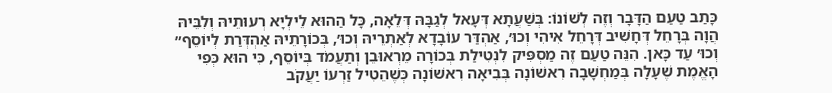כָּתַב טַעַם הַדָּבָר וְזֶה לְשׁוֹנוֹ: בְּשַׁעֲתָא דְּעָאל לְגַבָּהּ דְּלֵאָה, כָּל הַהוּא לֵילְיָא רְעוּתֵיהּ וְלִבֵּיהּ הֲוָה בְּרָחֵל דְּחָשִׁיב דְּרָחֵל אִיהִי וְכוּ׳, אַהְדַּר עוֹבָדָא לְאַתְרֵיהּ וְכוּ׳, בְּכוֹרָתֵיהּ אַהְדְּרַת לְיוֹסֵף״ וְכוּ׳ עַד כָּאן. הִנֵּה טַעַם זֶה מַסְפִּיק לִנְטִילַת בְּכוֹרָה מֵרְאוּבֵן וְתַעֲמֹד בְּיוֹסֵף, כִּי הוּא כְּפִי הָאֱמֶת שֶׁעָלָה בְּמַחְשָׁבָה רִאשׁוֹנָה בְּבִיאָה רִאשׁוֹנָה כְּשֶׁהֵטִיל זַרְעוֹ יַעֲקֹב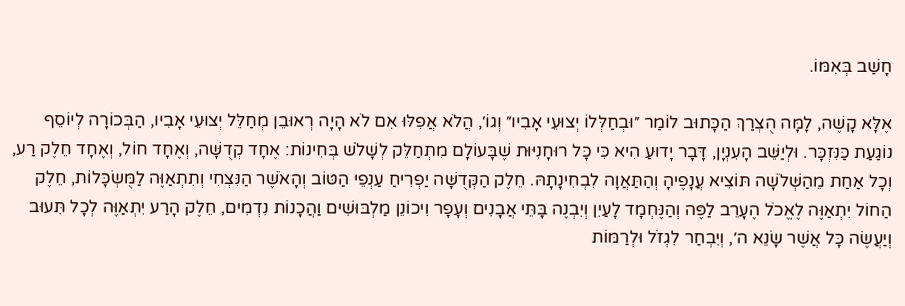חָשַׁב בְּאִמּוֹ.

אֶלָּא קָשֶׁה, לָמָּה הֻצְרַךְ הַכָּתוּב לוֹמַר ״וּבְחַלְּלוֹ יְצוּעֵי אָבִיו״ וְגוֹ׳, הֲלֹא אֲפִלּוּ אִם לֹא הָיָה רְאוּבֵן מְחַלֵּל יְצוּעֵי אָבִיו, הַבְּכוֹרָה לְיוֹסֵף נוֹגַעַת כַּנִּזְכָּר. וּלְיַשֵּׁב הָעִנְיָן, דָּבָר יָדוּעַ הִיא כִּי כָּל רוּחָנִיּוּת שֶׁבָּעוֹלָם מִתְחַלֵּק לְשָׁלֹשׁ בְּחִינוֹת: אֶחָד קְדֻשָּׁה, וְאֶחָד חוֹל, וְאֶחָד חֵלֶק רַע, וְכָל אַחַת מֵהַשְּׁלֹשָׁה תּוֹצִיא עֲנָפֶיהָ וְהַתַּאֲוָה לִבְחִינָתָהּ. חֵלֶק הַקְּדֻשָּׁה יַפְרִיחַ עַנְפֵי הַטּוֹב וְהָאֹשֶׁר הַנִּצְחִי וְתִתְאַוֶּה לַמֻּשְׂכָּלוֹת, חֵלֶק הַחוֹל יִתְאַוֶּה לֶאֱכֹל הֶעָרֵב לַפֶּה וְהַנֶּחְמָד לָעַיִן וְיִבְנֶה בָּתֵּי אֲבָנִים וְעָפָר וִיכוֹנֵן מַלְבּוּשִׁים וַהֲכָנוֹת נִדְמִים, חֵלֶק הָרַע יִתְאַוֶּה לְכָל תִּעוּב וְיַעֲשֶׂה כָּל אֲשֶׁר שָׂנֵא ה׳, וְיִבְחַר לִגְזֹל וּלְרַמּוֹת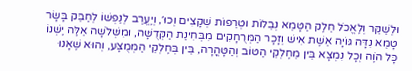וּלְשַׁקֵּר וְלֶאֱכֹל חֵלֶק הַטָּמֵא נְבֵלוֹת וּטְרֵפוֹת שְׁקָצִים וְכוּ׳, וְיֶעֱרַב לְנַפְשׁוֹ לְחַבֵּק בָּשָׂר טָמֵא נִדָּה גּוֹיָה אֵשֶׁת אִישׁ וְזָכָר הַמְּרֻחָקִים מִבְּחִינַת הַקְּדֻשָּׁה, וּמִשְּׁלֹשָׁה אֵלֶּה יֶשְׁנוֹ כָּל הֹוֶה וְכָל נִמְצָא בֵּין מֵחֶלְקֵי הַטּוֹב וְהַטָּהֳרָה, בֵּין בְּחֶלְקֵי הַמְּמֻצָּע, וְהוּא שֶׁאָנוּ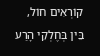קוֹרְאִים חוֹל, בֵּין בְּחֶלְקֵי הָרַע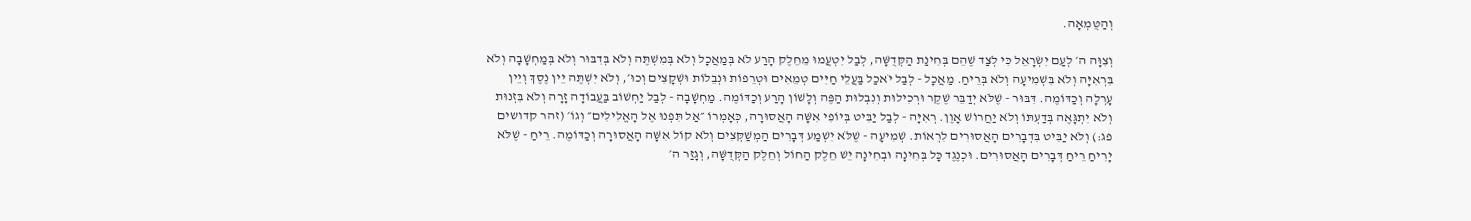וְהַטֻּמְאָה.

וְצִוָּה ה׳ לְעַם יִשְׂרָאֵל כִּי לְצַד שֶׁהֵם בְּחִינַת הַקְּדֻשָּׁה, לְבַל יִטְעֲמוּ מֵחֵלֶק הָרַע לֹא בְּמַאֲכָל וְלֹא בְּמִשְׁתֶּה וְלֹא בְּדִבּוּר וְלֹא בְּמַחְשָׁבָה וְלֹא בִּרְאִיָּה וְלֹא בִּשְׁמִיעָה וְלֹא בְּרֵיחַ. מַאֲכָל - לְבַל יֹאכַל בַּעֲלֵי חַיִּים טְמֵאִים וּטְרֵפוֹת וּנְבֵלוֹת וּשְׁקָצִים וְכוּ׳, וְלֹא יִשְׁתֶּה יֵין נֶסֶךְ וְיֵין עָרְלָה וְכַדּוֹמֶה. דִּבּוּר - שֶׁלֹּא יְדַבֵּר שֶׁקֶר וּרְכִילוּת וְנִבְלוּת הַפֶּה וְלָשׁוֹן הָרַע וְכַדּוֹמֶה. מַחְשָׁבָה - לְבַל יַחְשׁוֹב בַּעֲבוֹדָה זָרָה וְלֹא בִּזְנוּת וְלֹא יִתְגָּאֶה בְּדַעְתּוֹ וְלֹא יַחֲרוֹשׁ אָוֶן. רְאִיָּה - לְבַל יַבִּיט בְּיוֹפִי אִשָּׁה הָאֲסוּרָה, כְּאָמְרוֹ ״אַל תִּפְנוּ אֶל הָאֱלִילִים״ וְגוֹ׳ (זהר קדושים פג:) וְלֹא יַבִּיט בִּדְבָרִים הָאֲסוּרִים לִרְאוֹת. שְׁמִיעָה - שֶׁלֹּא יִשְׁמַע דְּבָרִים הַמְשַׁקְּצִים וְלֹא קוֹל אִשָּׁה הָאֲסוּרָה וְכַדּוֹמֶה. רֵיחַ - שֶׁלֹּא יָרִיחַ רֵיחַ דְּבָרִים הָאֲסוּרִים. וּכְנֶגֶד כָּל בְּחִינָה וּבְחִינָה יֵשׁ חֵלֶק הַחוֹל וְחֵלֶק הַקְּדֻשָּׁה, וְגָזַר ה׳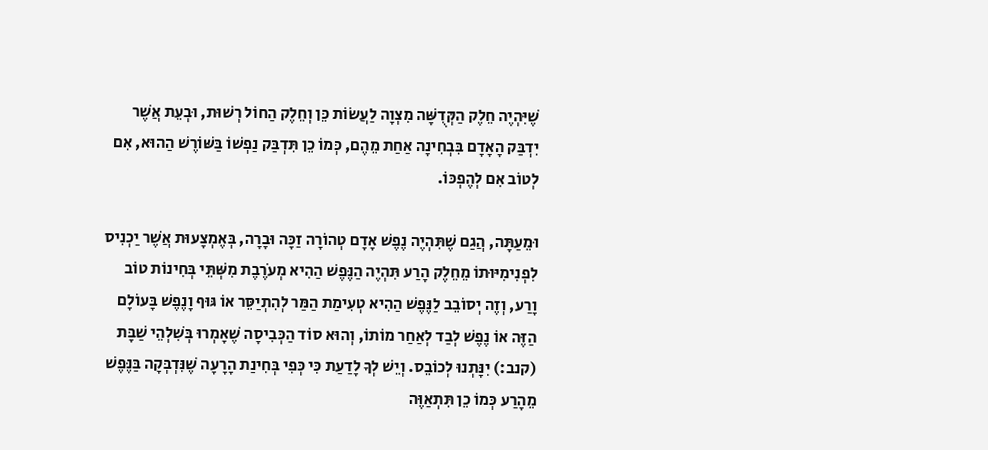שֶׁיִּהְיֶה חֵלֶק הַקְּדֻשָּׁה מִצְוָה לַעֲשׂוֹת כֵּן וְחֵלֶק הַחוֹל רְשׁוּת, וּבְעֵת אֲשֶׁר יִדְבַּק הָאָדָם בִּבְחִינָה אַחַת מֵהֶם, כְּמוֹ כֵן תִּדְבַּק נַפְשׁוֹ בַּשּׁוֹרֶשׁ הַהוּא, אִם לְטוֹב אִם לְהֶפְכּוֹ.

וּמֵעַתָּה, הֲגַם שֶׁתִּהְיֶה נֶפֶשׁ אָדָם טְהוֹרָה זַכָּה וּבָרָה, בְּאֶמְצָעוּת אֲשֶׁר יַכְנִיס לִפְנִימִיּוּתוֹ מֵחֵלֶק הָרַע תִּהְיֶה הַנֶּפֶשׁ הַהִיא מְעֹרֶבֶת מִשְּׁתֵּי בְּחִינוֹת טוֹב וָרַע, וְזֶה יְסוֹבֵב לַנֶּפֶשׁ הַהִיא טְעִימַת הַמַּר לְהִתְיַסֵּר אוֹ גּוּף וָנֶפֶשׁ בָּעוֹלָם הַזֶּה אוֹ נֶפֶשׁ לְבַד לְאַחַר מוֹתוֹ, וְהוּא סוֹד הַכְּבִיסָה שֶׁאָמְרוּ בְּשִׁלְהֵי שַׁבָּת (קנב:) יִנָּתְנוּ לְכוֹבֵס. וְיֵשׁ לְךָ לָדַעַת כִּי כְּפִי בְּחִינַת הָרָעָה שֶׁנִּדְבְּקָה בַּנֶּפֶשׁ מֵהָרַע כְּמוֹ כֵן תִּתְאַוֶּה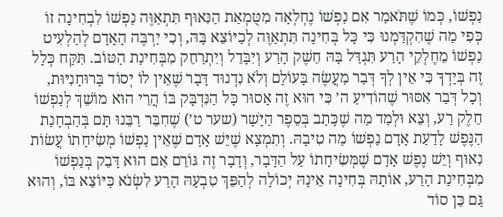נַפְשׁוֹ, כְּמוֹ שֶׁתֹּאמַר אִם נַפְשׁוֹ נֶחְלְאָה מִטֻּמְאַת הַנִּאוּף תִּתְאַוֶּה נַפְשׁוֹ לִבְחִינָה זוֹ כְּפִי מַה שֶׁהִקְדַּמְנוּ כִּי כָּל בְּחִינָה תִּתְאַוֶּה לְכַיּוֹצֵא בָּהּ, וְכִי יַרְבֶּה הָאָדָם לְהַלְעִיט נַפְשׁוֹ מֵחֶלְקֵי הָרַע תִּגְדַּל בָּהּ חֵשֶׁק הָרַע וְיִבָּדֵל וְיִתְרַחֵק מִבְּחִינַת הַטּוֹב. תִּקַּח כְּלָל זֶה בְּיָדְךָ כִּי אֵין לְךָ דְּבַר מַעֲשֶׂה בָּעוֹלָם וְלֹא נִדְנוּד דָּבָר שֶׁאֵין לוֹ יְסוֹד בָּרוּחָנִיּוּת, וְכָל דְּבַר אִסּוּר שֶׁהוֹדִיעַ ה׳ כִּי הוּא זֶה אָסוּר כָּל הַנִּדְבָּק בּוֹ הֲרֵי הוּא מוֹשֵׁךְ לְנַפְשׁוֹ חֵלֶק רַע, וְצֵא וּלְמַד מַה שֶׁכָּתַב בְּסֵפֶר הַיָּשָׁר (שער ט׳) שֶׁחִבֵּר רַבֵּנוּ תָּם בְּהַבְחָנַת הַנֶּפֶשׁ לָדַעַת אָדָם נַפְשׁוֹ מַה טִיבָהּ. וְתִמְצָא שֶׁיֵּשׁ אָדָם שֶׁאֵין נַפְשׁוֹ מְשִׂיחָתוֹ עֲשׂוֹת נִאוּף וְיֵשׁ נֶפֶשׁ אָדָם שֶׁמְּשִׂיחָתוֹ עַל הַדָּבָר, וְדָבָר זֶה גּוֹרֵם אִם הוּא דָּבֵק בְּנַפְשׁוֹ מִבְּחִינַת הָרַע, אוֹתָהּ בְּחִינָה אֵינָהּ יְכוֹלָה לְהַפֵּךְ טִבְעָהּ הָרַע לִשְׂנֹא כַּיּוֹצֵא בּוֹ, וְהוּא גַּם כֵּן סוֹד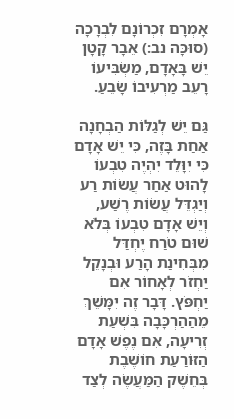אָמְרָם זִכְרוֹנָם לִבְרָכָה (סוּכָּה נב:) אֵבָר קָטָן יֵשׁ בָּאָדָם, מַשְׂבִּיעוֹ רָעֵב מַרְעִיבוֹ שָׂבֵעַ.

גַּם יֵשׁ לְגַלּוֹת הַבְחָנָה אַחַת בָּזֶה, כִּי יֵשׁ אָדָם כִּי יִוָּלֵד יִהְיֶה טִבְעוֹ לָהוּט אַחַר עֲשׂוֹת רַע וְיַגְדֵּל עֲשׂוֹת רֶשַׁע, וְיֵשׁ אָדָם טִבְעוֹ בְּלֹא שׁוּם טֹרַח יֶחְדַּל מִבְּחִינַת הָרַע וּבְנָקֵל יַחְזֹר לְאָחוֹר אִם יַחְפֹּץ. דָּבָר זֶה יִמָּשֵׁךְ מֵהַהַרְכָּבָה בִּשְׁעַת זְרִיעָה, אִם נֶפֶשׁ אָדָם הַזּוֹרַעַת חוֹשֶׁבֶת בְּחֵשֶׁק הַמַּעֲשֶׂה לְצַד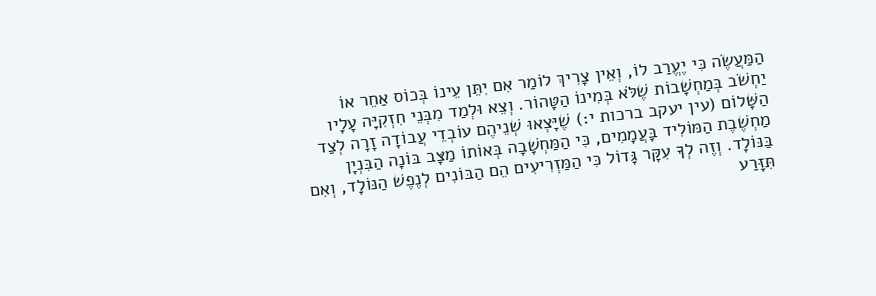הַמַּעֲשֶׂה כִּי יֶעֱרַב לוֹ, וְאֵין צָרִיךְ לוֹמַר אִם יִתֵּן עֵינוֹ בְּכוֹס אַחֵר אוֹ יַחְשֹׁב בְּמַחְשָׁבוֹת שֶׁלֹּא בְּמִינוֹ הַטָּהוֹר. וְצֵא וּלְמַד מִבְּנֵי חִזְקִיָּה עָלָיו הַשָּׁלוֹם (עין יעקב ברכות י:) שֶׁיָּצְאוּ שְׁנֵיהֶם עוֹבְדֵי עֲבוֹדָה זָרָה לְצַד מַחְשֶׁבֶת הַמּוֹלִיד בָּעֲמָמִים, כִּי הַמַּחְשָׁבָה בְּאוֹתוֹ מַצָּב בּוֹנָה הַבִּנְיָן בַּנּוֹלָד. וְזֶה לְךָ עִקָּר גָּדוֹל כִּי הַמַּזְרִיעִים הֵם הַבּוֹנִים לְנֶפֶשׁ הַנּוֹלָד, וְאִם תִּזָּרַע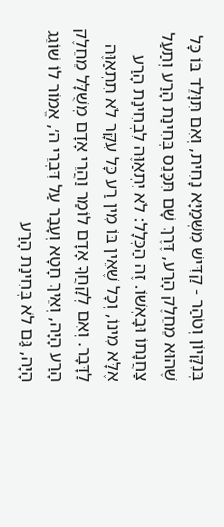בְּנִקָּיוֹן וְטֹהַר - קַדִּישׁ מִשְּׁמַיָּא נָחִית, וְאִם תִּוָּלֵד בּוֹ כָּל שֶׁהוּא מֵחֵלֶק הָרַע, דֶּרֶךְ שָׁם תִּכָּנֵס בְּחִינַת הָרַע וְתַעַל צַחֲנָתוֹ וּבָאְשׁוֹ. זֶה הַכְּלָל: לֹא יִתְאַוֶּה לִבְחִינַת הָרַע אֶלָּא מִינוֹ, וְכָל שֶׁאֵין בּוֹ מִין רַע כָּל עִקָּר לֹא תִתְאַוֶּה לַדָּבָר. וְאִם לְקָחֲךָ אָדָם לוֹמַר וַהֲרֵי אָדָם מְשֻׁלָּל מֵחֵלֶק הָרַע הָיָה, וְאֵיךְ חָטָא וְעָבַר עַל דִּבְרֵי ה׳, אֱמוֹר לוֹ שׁוֹגֵג הָיָה, גַּם לֹא בְּחִינַת הָרַע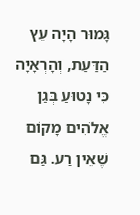גָּמוּר הָיָה עֵץ הַדַּעַת, וְהָרְאָיָה כִּי נָטוּעַ בְּגַן אֱלֹהִים מָקוֹם שֶׁאֵין רַע. גַּם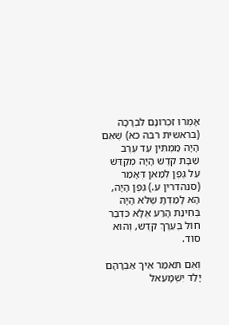אָמְרוּ זִכְרוֹנָם לִבְרָכָה (בראשית רבה כא) שֶׁאִם הָיָה מַמְתִּין עַד עֶרֶב שַׁבָּת קֹדֶשׁ הָיָה מְקַדֵּשׁ עַל גֶּפֶן לְמַאן דְּאָמַר (סנהדרין ע.) גֶּפֶן הָיָה, הָא לָמַדְתָּ שֶׁלֹּא הָיָה בְּחִינַת הָרַע אֶלָּא כִּדְבַר חוֹל בְּעֵרֶךְ קֹדֶשׁ, וְהוּא סוֹד.

וְאִם תֹּאמַר אֵיךְ אַבְרָהָם יָלַד יִשְׁמָעֵאל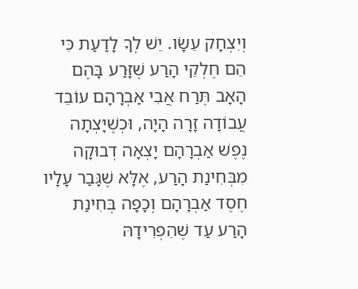וְיִצְחָק עֵשָׂו. יֵשׁ לְךָ לָדַעַת כִּי הֵם חֶלְקֵי הָרַע שֶׁזָּרַע בָּהֶם הָאָב תֶּרַח אֲבִי אַבְרָהָם עוֹבֵד עֲבוֹדָה זָרָה הָיָה, וּכְשֶׁיָּצְתָה נֶפֶשׁ אַבְרָהָם יָצְאָה דְבוּקָה מִבְּחִינַת הָרַע, אֶלָּא שֶׁגָּבַר עָלָיו חֶסֶד אַבְרָהָם וְכָפָה בְּחִינַת הָרַע עַד שֶׁהִפְרִידָהּ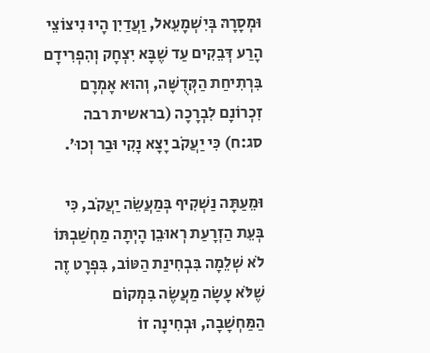וּמְסָרָהּ בְּיִשְׁמָעֵאל, וַעֲדַיִן הָיוּ נִיצוֹצֵי הָרַע דְּבֵקִים עַד שֶׁבָּא יִצְחָק וְהִפְרִידָם בִּרְתִיחַת הַקְּדֻשָּׁה, וְהוּא אָמְרָם זִכְרוֹנָם לִבְרָכָה (בראשית רבה סג:ח) כִּי יַעֲקֹב יָצָא נָקִי וּבַר וְכוּ׳.

וּמֵעַתָּה נַשְׁקִיף בְּמַעֲשֵׂה יַעֲקֹב, כִּי בְּעֵת הַזְרָעַת רְאוּבֵן הָיְתָה מַחְשַׁבְתּוֹ לֹא שְׁלֵמָה בִּבְחִינַת הַטּוֹב, בִּפְרָט זֶה שֶׁלֹּא עָשָׂה מַעֲשֶׂה בִּמְקוֹם הַמַּחְשָׁבָה, וּבְחִינָה זוֹ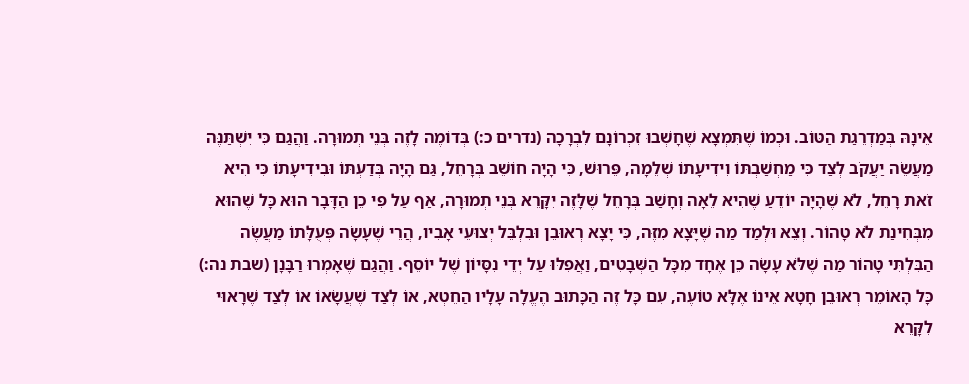אֵינָהּ בְּמַדְרֵגַת הַטּוֹב. וּכְמוֹ שֶׁתִּמְצָא שֶׁחָשְׁבוּ זִכְרוֹנָם לִבְרָכָה (נדרים כ:) בְּדוֹמֶה לָזֶה בְּנֵי תְמוּרָה. וַהֲגַם כִּי יִשְׁתַּנֶּה מַעֲשֵׂה יַעֲקֹב לְצַד כִּי מַחְשַׁבְתּוֹ וִידִיעָתוֹ שְׁלֵמָה, פֵּרוּשׁ, כִּי הָיָה חוֹשֵׁב בְּרָחֵל, גַּם הָיָה בְּדַעְתּוֹ וּבִידִיעָתוֹ כִּי הִיא זֹאת רָחֵל, לֹא שֶׁהָיָה יוֹדֵעַ שֶׁהִיא לֵאָה וְחָשַׁב בְּרָחֵל שֶׁלָּזֶה יִקָּרֵא בְּנֵי תְמוּרָה, אַף עַל פִּי כֵן הַדָּבָר הוּא כָּל שֶׁהוּא מִבְּחִינַת לֹא טָהוֹר. וְצֵא וּלְמַד מַה שֶׁיָּצָא מִזֶּה, כִּי יָצָא רְאוּבֵן וּבִלְבֵּל יְצוּעֵי אָבִיו, הֲרֵי שֶׁעָשָׂה פְּעֻלָּתוֹ מַעֲשֶׂה הַבִּלְתִּי טָהוֹר מַה שֶׁלֹּא עָשָׂה כֵן אֶחָד מִכָּל הַשְּׁבָטִים, וַאֲפִלּוּ עַל יְדֵי נִסָּיוֹן שֶׁל יוֹסֵף. וַהֲגַם שֶׁאָמְרוּ רַבָּנָן (שבת נה:) כָּל הָאוֹמֵר רְאוּבֵן חָטָא אֵינוֹ אֶלָּא טוֹעֶה, עִם כָּל זֶה הַכָּתוּב הֶעֱלָה עָלָיו הַחֵטְא, אוֹ לְצַד שֶׁעֲשָׂאוֹ אוֹ לְצַד שֶׁרָאוּי לִקָּרֵא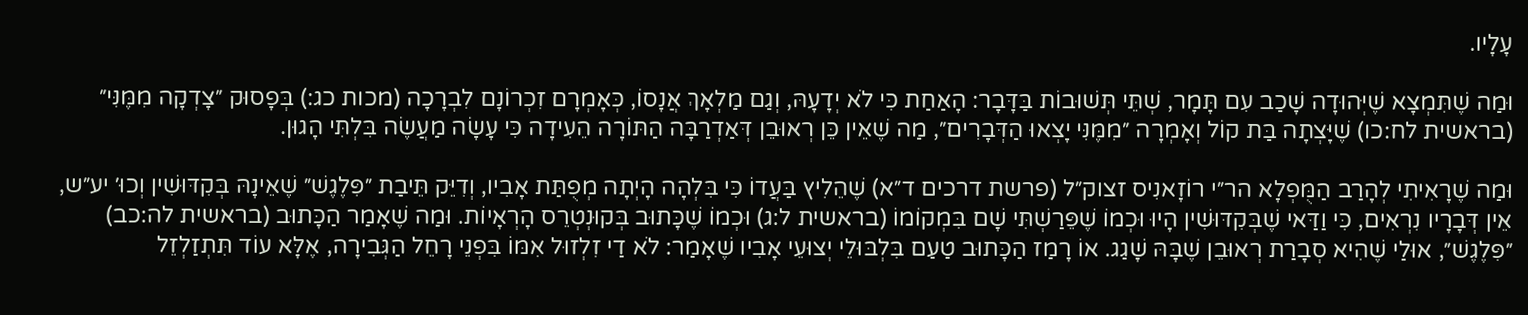עָלָיו.

וּמַה שֶׁתִּמְצָא שֶׁיְּהוּדָה שָׁכַב עִם תָּמָר, שְׁתֵּי תְּשׁוּבוֹת בַּדָּבָר: הָאַחַת כִּי לֹא יְדָעָהּ, וְגַם מַלְאָךְ אֲנָסוֹ, כְּאָמְרָם זִכְרוֹנָם לִבְרָכָה (מכות כג:) בְּפָסוּק ״צָדְקָה מִמֶּנִּי״ (בראשית לח:כו) שֶׁיָּצְתָה בַּת קוֹל וְאָמְרָה ״מִמֶּנִּי יָצְאוּ הַדְּבָרִים״, מַה שֶׁאֵין כֵּן רְאוּבֵן דְּאַדְרַבָּה הַתּוֹרָה הֵעִידָה כִּי עָשָׂה מַעֲשֶׂה בִּלְתִּי הָגוּן.

וּמַה שֶׁרָאִיתִי לְהָרַב הַמֻּפְלָא הר״י רוֹזָאנִיס זצוק״ל (פרשת דרכים ד״א) שֶׁהֵלִיץ בַּעֲדוֹ כִּי בִּלְהָה הָיְתָה מְפֻתַּת אָבִיו, וְדִיֵּק תֵּיבַת ״פִּלֶגֶשׁ״ שֶׁאֵינָהּ בְּקִדּוּשִׁין וְכוּ׳ יע״ש, אֵין דְּבָרָיו נִרְאִים, כִּי וַדַּאי שֶׁבְּקִדּוּשִׁין הָיוּ וּכְמוֹ שֶׁפֵּרַשְׁתִּי שָׁם בִּמְקוֹמוֹ (בראשית ל:ג) וּכְמוֹ שֶׁכָּתוּב בְּקוּנְטְרֵס הָרְאָיוֹת. וּמַה שֶׁאָמַר הַכָּתוּב (בראשית לה:כב) ״פִּלֶגֶשׁ״, אוּלַי שֶׁהִיא סְבָרַת רְאוּבֵן שֶׁבָּהּ שָׁגַג. אוֹ רָמַז הַכָּתוּב טַעַם בִּלְבּוּלֵי יְצוּעֵי אָבִיו שֶׁאָמַר: לֹא דַי זִלְזוּל אִמּוֹ בִּפְנֵי רָחֵל הַגְּבִירָה, אֶלָּא עוֹד תִּתְזַלְזֵל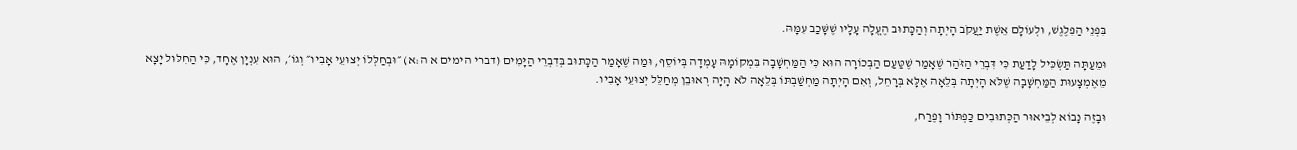בִּפְנֵי הַפִּלֶגֶשׁ, וּלְעוֹלָם אֵשֶׁת יַעֲקֹב הָיְתָה וְהַכָּתוּב הֶעֱלָה עָלָיו שֶׁשָּׁכַב עִמָּהּ.

וּמֵעַתָּה תַּשְׂכִּיל לָדַעַת כִּי דִּבְרֵי הַזֹּהַר שֶׁאָמַר שֶׁטַּעַם הַבְּכוֹרָה הוּא כִּי הַמַּחְשָׁבָה בִּמְקוֹמָהּ עָמְדָה בְּיוֹסֵף, וּמַה שֶׁאָמַר הַכָּתוּב בְּדִבְרֵי הַיָּמִים (דברי הימים א ה:א) ״וּבְחַלְּלוֹ יְצוּעֵי אָבִיו״ וְגוֹ׳, הוּא עִנְיָן אֶחָד, כִּי הַחִלּוּל יָצָא מֵאֶמְצָעוּת הַמַּחְשָׁבָה שֶׁלֹּא הָיְתָה בְּלֵאָה אֶלָּא בְּרָחֵל, וְאִם הָיְתָה מַחְשַׁבְתּוֹ בְּלֵאָה לֹא הָיָה רְאוּבֵן מְחַלֵּל יְצוּעֵי אָבִיו.

וּבָזֶה נָבוֹא לְבֵיאוּר הַכְּתוּבִים כַּפְתּוֹר וָפֶרַח,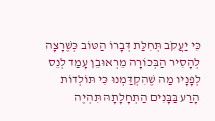כִּי יַעֲקֹב תְּחִלַּת דְּבָרוֹ הַטּוֹב כְּשֶׁרָצָה לְהָסִיר הַבְּכוֹרָה מֵרְאוּבֵן עָמַד לְנֵס לְפָנָיו מַה שֶׁהִקְדַּמְנוּ כִּי תּוֹלְדוֹת הָרַע בַּבָּנִים הַתְחָלָתָהּ תִּהְיֶה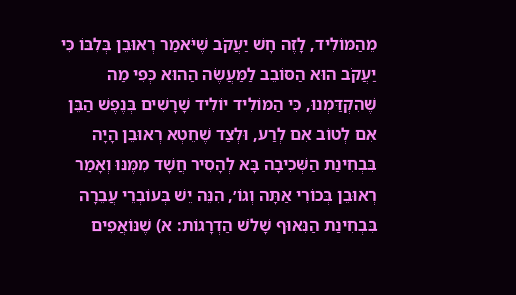מֵהַמּוֹלִיד, לָזֶה חָשׁ יַעֲקֹב שֶׁיֹּאמַר רְאוּבֵן בְּלִבּוֹ כִּי יַעֲקֹב הוּא הַסּוֹבֵב לַמַּעֲשֶׂה הַהוּא כְּפִי מַה שֶׁהִקְדַּמְנוּ, כִּי הַמּוֹלִיד יוֹלִיד שָׁרָשִׁים בְּנֶפֶשׁ הַבֵּן אִם לְטוֹב אִם לְרַע, וּלְצַד שֶׁחֵטְא רְאוּבֵן הָיָה בִּבְחִינַת הַשְּׁכִיבָה בָּא לְהָסִיר חֲשָׁד מִמֶּנּוּ וְאָמַר רְאוּבֵן בְּכוֹרִי אַתָּה וְגוֹ׳, הִנֵּה יֵשׁ בְּעוֹבְרֵי עֲבֵרָה בִּבְחִינַת הַנִּאוּף שָׁלֹשׁ הַדְרָגוֹת: א) שֶׁנּוֹאֲפִים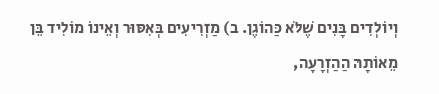וְיוֹלְדִים בָּנִים שֶׁלֹּא כַּהוֹגֶן. ב) מַזְרִיעִים בְּאִסּוּר וְאֵינוֹ מוֹלִיד בֵּן מֵאוֹתָהּ הַהַזְרָעָה,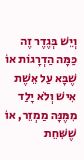וְיֵשׁ בְּגֶדֶר זֶה כַּמָּה הַדְרָגוֹת אוֹ שֶׁבָּא עַל אֵשֶׁת אִישׁ וְלֹא יָלַד מִמֶּנָּה מַמְזֵר, אוֹ שֶׁשִּׁחֵת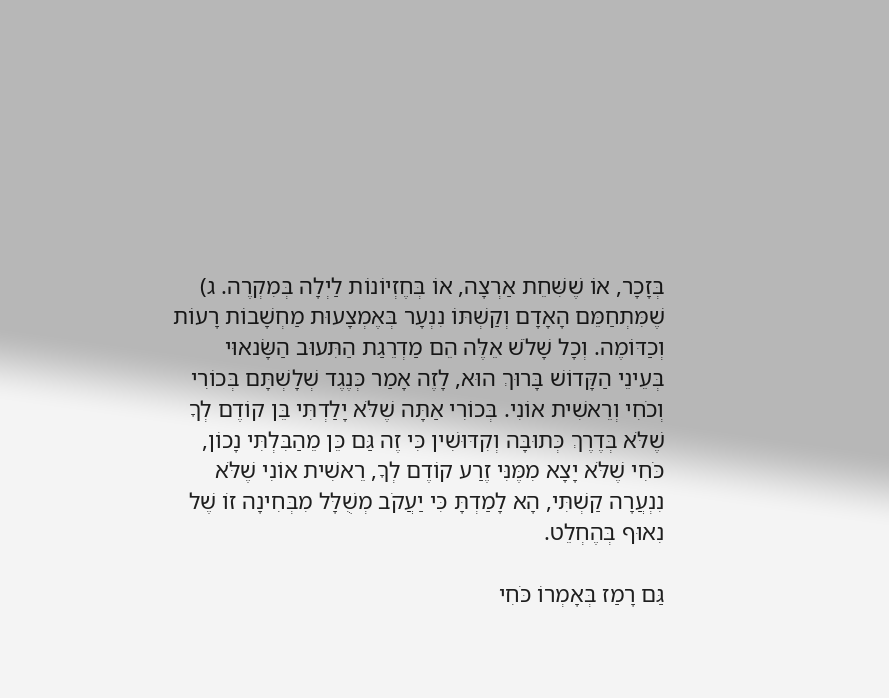בְּזָכָר, אוֹ שֶׁשִּׁחֵת אַרְצָה, אוֹ בְּחֶזְיוֹנוֹת לַיְלָה בְּמִקְרֶה. ג) שֶׁמִּתְחַמֵּם הָאָדָם וְקַשְׁתּוֹ נִנְעָר בְּאֶמְצָעוּת מַחְשָׁבוֹת רָעוֹת וְכַדּוֹמֶה. וְכָל שָׁלֹשׁ אֵלֶּה הֵם מַדְרֵגַת הַתִּעוּב הַשָּׂנאוּי בְּעֵינֵי הַקָּדוֹשׁ בָּרוּךְ הוּא, לָזֶה אָמַר כְּנֶגֶד שְׁלָשְׁתָּם בְּכוֹרִי וְכֹחִי וְרֵאשִׁית אוֹנִי. בְּכוֹרִי אַתָּה שֶׁלֹּא יָלַדְתִּי בֵּן קוֹדֶם לְךָ שֶׁלֹּא בְּדֶרֶךְ כְּתוּבָּה וְקִדּוּשִׁין כִּי זֶה גַּם כֵּן מֵהַבִּלְתִּי נָכוֹן, כֹּחִי שֶׁלֹּא יָצָא מִמֶּנִּי זֶרַע קוֹדֶם לְךָ, רֵאשִׁית אוֹנִי שֶׁלֹּא נִנְעֲרָה קַשְׁתִּי, הָא לָמַדְתָּ כִּי יַעֲקֹב מְשֻׁלָּל מִבְּחִינָה זוֹ שֶׁל נִאוּף בְּהֶחְלֵט.

גַּם רָמַז בְּאָמְרוֹ כֹּחִי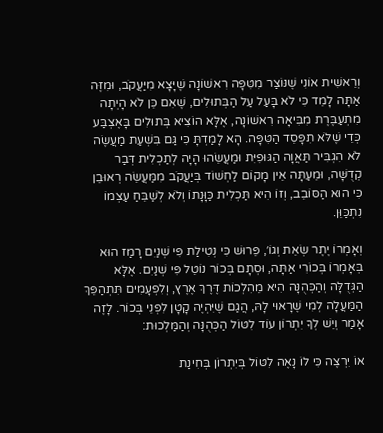וְרֵאשִׁית אוֹנִי שֶׁנּוֹצַר מִטִּפָּה רִאשׁוֹנָה שֶׁיָּצָא מִיַּעֲקֹב, וּמִזֶּה אַתָּה לָמֵד כִּי לֹא בָּעַל עַל הַבְּתוּלִים, שֶׁאִם כֵּן לֹא הָיְתָה מִתְעַבֶּרֶת מִבִּיאָה רִאשׁוֹנָה, אֶלָּא הוֹצִיא בְּתוּלִים בָּאֶצְבַּע כְּדֵי שֶׁלֹּא תִפָּסֵד הַטִּפָּה. הָא לָמַדְתָּ כִּי גַּם בִּשְׁעַת מַעֲשֶׂה לֹא הִגְבִּיר תַּאֲוָה הַגּוּפִיִּת וּמַעֲשֵׂהוּ הָיָה לְתַכְלִית דְּבַר קְדֻשָּׁה, וּמֵעַתָּה אֵין מָקוֹם לַחְשׁוֹד בְּיַעֲקֹב מִמַּעֲשֵׂה רְאוּבֵן כִּי הוּא הַסּוֹבֵב, וְזוֹ הִיא תַּכְלִית כַּוָּנָתוֹ וְלֹא לְשַׁבֵּחַ עַצְמוֹ נִתְכַּוֵּן.

וְאָמְרוֹ יֶתֶר שְׂאֵת וְגוֹ׳, פֵּרוּשׁ כִּי נְטִילַת פִּי שְׁנַיִם רָמַז הוּא בְּאָמְרוֹ בְּכוֹרִי אַתָּה, וּסְתָם בְּכוֹר נוֹטֵל פִּי שְׁנַיִם. אֶלָּא הַגְּדֻלָּה וְהַכְּהֻנָּה הִיא מֵהִלְכוֹת דֶּרֶךְ אֶרֶץ, וְלִפְעָמִים תִּתְהַפֵּךְ הַמַּעֲלָה לְמִי שֶׁרָאוּי לָהּ, הֲגַם שֶׁיִּהְיֶה קָטָן לִפְנֵי בְּכוֹר. לָזֶה אָמַר וְיֵשׁ לְךָ יִתְרוֹן עוֹד לִטּוֹל הַכְּהֻנָּה וְהַמַּלְכוּת:

אוֹ יִרְצֶה כִּי לוֹ נָאֶה לִטּוֹל בְּיִתְרוֹן בְּחִינַת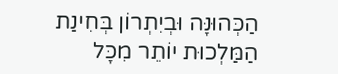הַכְּהוּנָּה וּבְיִתְרוֹן בְּחִינַת הַמַּלְכוּת יוֹתֵר מִכָּל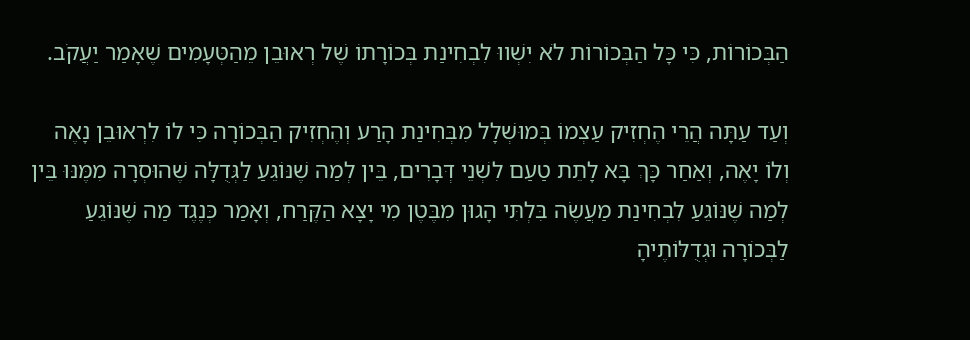הַבְּכוֹרוֹת, כִּי כָּל הַבְּכוֹרוֹת לֹא יִשְׁווּ לִבְחִינַת בְּכוֹרָתוֹ שֶׁל רְאוּבֵן מֵהַטְּעָמִים שֶׁאָמַר יַעֲקֹב.

וְעַד עַתָּה הֲרֵי הֶחְזִיק עַצְמוֹ בְּמוּשְׁלָל מִבְּחִינַת הָרַע וְהֶחְזִיק הַבְּכוֹרָה כִּי לוֹ לִרְאוּבֵן נָאֶה וְלוֹ יָאֶה, וְאַחַר כָּךְ בָּא לָתֵת טַעַם לִשְׁנֵי דְּבָרִים, בֵּין לְמַה שֶׁנּוֹגֵעַ לַגְּדֻלָּה שֶׁהוּסְרָה מִמֶּנּוּ בֵּין לְמַה שֶׁנּוֹגֵעַ לִבְחִינַת מַעֲשֶׂה בִּלְתִּי הָגוּן מִבֶּטֶן מִי יָצָא הַקֶּרַח, וְאָמַר כְּנֶגֶד מַה שֶׁנּוֹגֵעַ לַבְּכוֹרָה וּגְדֻלּוֹתֶיהָ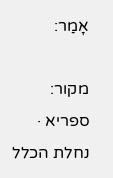אָמַר:

מקור: ספריא · נחלת הכלל